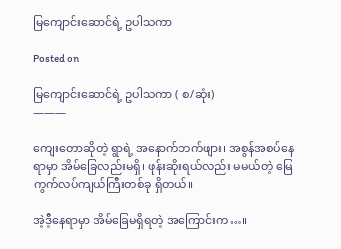မြကျောင်းဆောင်ရဲ့ ဥပါသကာ

Posted on

မြကျောင်းဆောင်ရဲ့ ဥပါသကာ ( စ/ဆုံး)
———

ကျေးတောဆိုတဲ့ ရွာရဲ့ အနောက်ဘက်ဖျား၊ အစွန်အစပ်နေရာမှာ အိမ်ခြေလည်းမရှိ၊ ဖုန်းဆိုးရယ်လည်း မမယ်တဲ့ မြေကွက်လပ်ကျယ်ကြီးတစ်ခု ရှိတယ်။

အဲ့ဒီ့နေရာမှာ အိမ်ခြေမရှိရတဲ့ အကြောင်းက…။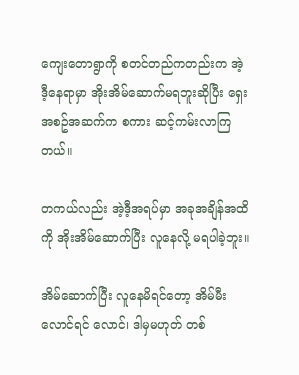ကျေးတောရွာကို စတင်တည်ကတည်းက အဲ့ဒီ့နေရာမှာ အိုးအိမ်ဆောက်မရဘူးဆိုပြီး ရှေးအစဥ်အဆက်က စကား ဆင့်ကမ်းလာကြတယ်။

တကယ်လည်း အဲ့ဒီ့အရပ်မှာ အခုအချိန်အထိကို အိုးအိမ်ဆောက်ပြီး လူနေလို့ မရပါခဲ့ဘူး။

အိမ်ဆောက်ပြီး လူနေမိရင်တော့ အိမ်မီးလောင်ရင် လောင်၊ ဒါမှမဟုတ် တစ်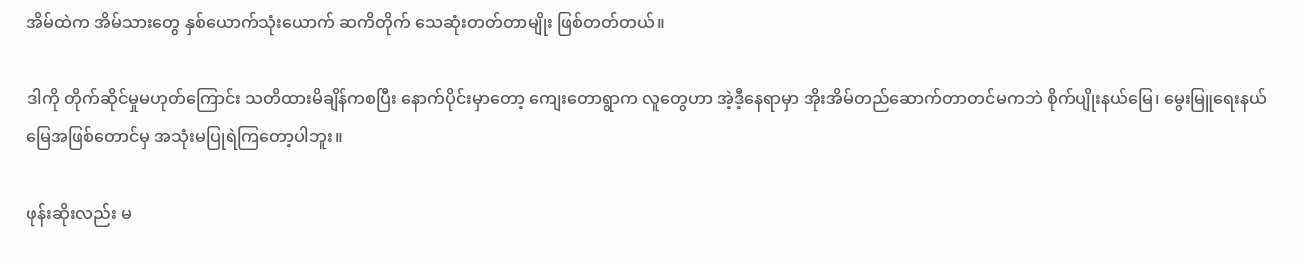အိမ်ထဲက အိမ်သားတွေ နှစ်ယောက်သုံးယောက် ဆကိတိုက် သေဆုံးတတ်တာမျိုး ဖြစ်တတ်တယ်။

ဒါကို တိုက်ဆိုင်မှုမဟုတ်ကြောင်း သတိထားမိချိန်ကစပြီး နောက်ပိုင်းမှာတော့ ကျေးတောရွာက လူတွေဟာ အဲ့ဒီ့နေရာမှာ အိုးအိမ်တည်ဆောက်တာတင်မကဘဲ စိုက်ပျိုးနယ်မြေ၊ မွေးမြူရေးနယ်မြေအဖြစ်တောင်မှ အသုံးမပြုရဲကြတော့ပါဘူး။

ဖုန်းဆိုးလည်း မ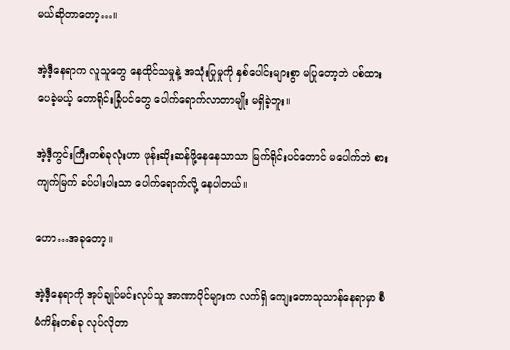မယ်ဆိုတာတော့…။

အဲ့ဒီ့နေရာက လူသူတွေ နေထိုင်သမှုနဲ့ အသုံးပြုမှုကို နှစ်ပေါင်းများစွာ မပြုတော့ဘဲ ပစ်ထားပေခဲ့မယ့် တောရိုင်းခြုံပင်တွေ ပေါက်ရောက်လာတာမျိုး မရှိခဲ့ဘူး။

အဲ့ဒီ့ကွင်းကြီးတစ်ခုလုံးဟာ ဖုန်းဆိုးဆန်ဖို့နေနေသာသာ မြက်ရိုင်းပင်တောင် မပေါက်ဘဲ စားကျက်မြက် ခပ်ပါးပါးသာ ပေါက်ရောက်လို့ နေပါတယ်။

ဟော…အခုတော့။

အဲ့ဒီ့နေရာကို အုပ်ချုပ်မင်းလုပ်သူ အာဏာပိုင်များက လက်ရှိ ကျေးတောသုသာန်နေရာမှာ စီမံကိန်းတစ်ခု လုပ်လိုတာ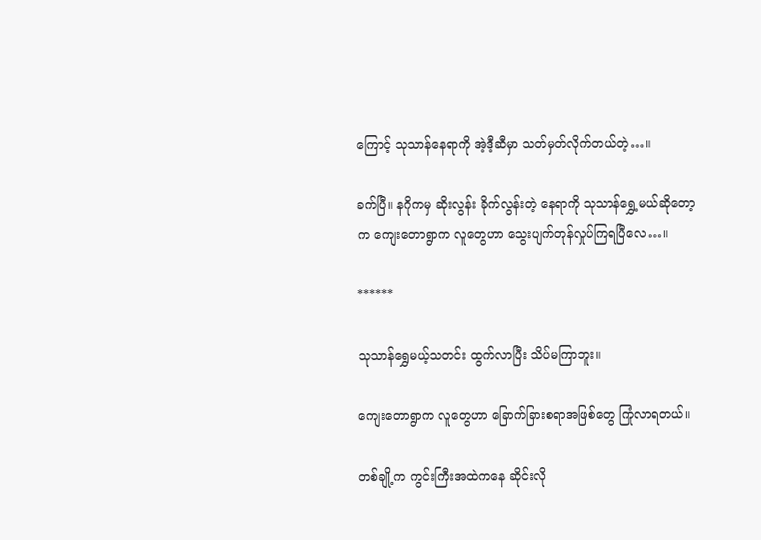ကြောင့် သုသာန်နေရာကို အဲ့ဒီ့ဆီမှာ သတ်မှတ်လိုက်တယ်တဲ့…။

ခက်ပြီ။ နဂိုကမှ ဆိုးလွန်း ခိုက်လွန်းတဲ့ နေရာကို သုသာန်ရွှေ့မယ်ဆိုတော့က ကျေးတောရွာက လူတွေဟာ သွေးပျက်တုန်လှုပ်ကြရပြီလေ…။

******

သုသာန်ရွှေမယ့်သတင်း ထွက်လာပြီး သိပ်မကြာဘူး။

ကျေးတောရွာက လူတွေဟာ ခြောက်ခြားစရာအဖြစ်တွေ ကြုံလာရတယ်။

တစ်ချို့က ကွင်းကြီးအထဲကနေ ဆိုင်းလို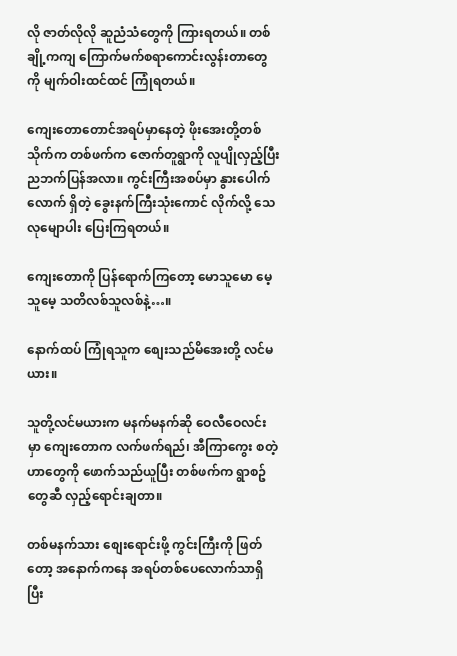လို ဇာတ်လိုလို ဆူညံသံတွေကို ကြားရတယ်။ တစ်ချို့ကကျ ကြောက်မက်စရာကောင်းလွန်းတာတွေကို မျက်ဝါးထင်ထင် ကြုံရတယ်။

ကျေးတောတောင်အရပ်မှာနေတဲ့ ဖိုးအေးတို့တစ်သိုက်က တစ်ဖက်က ဇောက်တူရွာကို လူပျိုလှည့်ပြီး ညဘက်ပြန်အလာ။ ကွင်းကြီးအစပ်မှာ နွားပေါက်လောက် ရှိတဲ့ ခွေးနက်ကြီးသုံးကောင် လိုက်လို့ သေလုမျောပါး ပြေးကြရတယ်။

ကျေးတောကို ပြန်ရောက်ကြတော့ မောသူမော မေ့သူမေ့ သတိလစ်သူလစ်နဲ့…။

နောက်ထပ် ကြုံရသူက စျေးသည်မိအေးတို့ လင်မယား။

သူတို့လင်မယားက မနက်မနက်ဆို ဝေလီဝေလင်းမှာ ကျေးတောက လက်ဖက်ရည်၊ အီကြာကွေး စတဲ့ဟာတွေကို ဖောက်သည်ယူပြီး တစ်ဖက်က ရွာစဥ်တွေဆီ လှည့်ရောင်းချတာ။

တစ်မနက်သား စျေးရောင်းဖို့ ကွင်းကြီးကို ဖြတ်တော့ အနောက်ကနေ အရပ်တစ်ပေလောက်သာရှိပြီး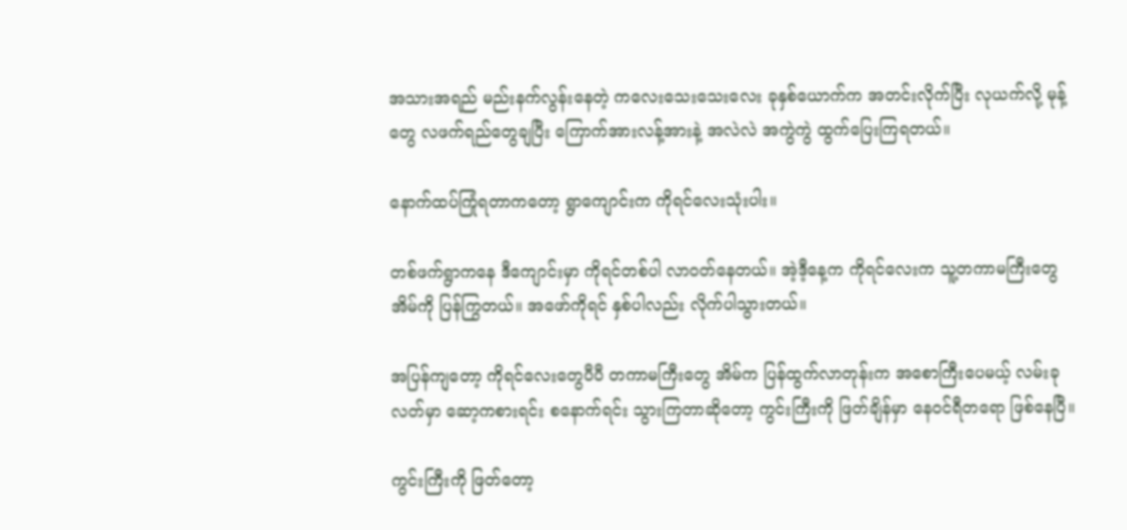အသားအရည် မည်းနက်လွန်းနေတဲ့ ကလေးသေးသေးလေး ခုနှစ်ယောက်က အတင်းလိုက်ပြီး လုယက်လို့ မုန့်တွေ လဖက်ရည်တွေချပြီး ကြောက်အားလန့်အားနဲ့ အလဲလဲ အကွဲကွဲ ထွက်ပြေးကြရတယ်။

နောက်ထပ်ကြုံရတာကတော့ ရွာကျောင်းက ကိုရင်လေးသုံးပါး။

တစ်ဖက်ရွာကနေ ဒီကျောင်းမှာ ကိုရင်တစ်ပါ လာဝတ်နေတယ်။ အဲ့ဒီ့နေ့က ကိုရင်လေးက သူ့တကာမကြီးတွေ အိမ်ကို ပြန်ကြွတယ်။ အဖော်ကိုရင် နှစ်ပါလည်း လိုက်ပါသွားတယ်။

အပြန်ကျတော့ ကိုရင်လေးတွေပီပီ တကာမကြီးတွေ အိမ်က ပြန်ထွက်လာတုန်းက အစောကြီးပေမယ့် လမ်းခုလတ်မှာ ဆော့ကစားရင်း စနောက်ရင်း သွားကြတာဆိုတော့ ကွင်းကြီးကို ဖြတ်ချိန်မှာ နေဝင်ရီတရော ဖြစ်နေပြီ။

ကွင်းကြီးကို ဖြတ်တော့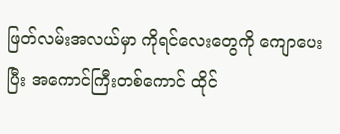ဖြတ်လမ်းအလယ်မှာ ကိုရင်လေးတွေကို ကျောပေးပြီး အကောင်ကြီးတစ်ကောင် ထိုင်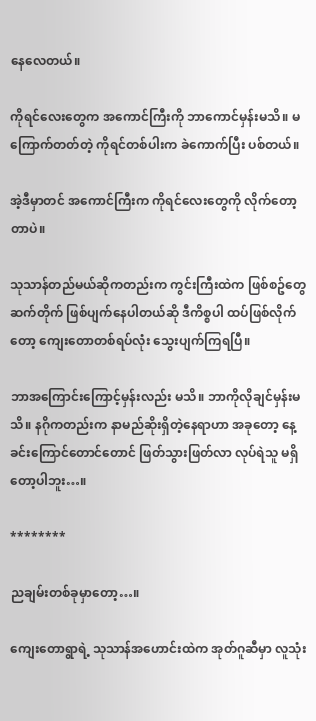နေလေတယ်။

ကိုရင်လေးတွေက အကောင်ကြီးကို ဘာကောင်မှန်းမသိ။ မကြောက်တတ်တဲ့ ကိုရင်တစ်ပါးက ခဲကောက်ပြီး ပစ်တယ်။

အဲ့ဒီမှာတင် အကောင်ကြီးက ကိုရင်လေးတွေကို လိုက်တော့တာပဲ။

သုသာန်တည်မယ်ဆိုကတည်းက ကွင်းကြီးထဲက ဖြစ်စဥ်တွေ ဆက်တိုက် ဖြစ်ပျက်နေပါတယ်ဆို ဒီကိစ္စပါ ထပ်ဖြစ်လိုက်တော့ ကျေးတောတစ်ရပ်လုံး သွေးပျက်ကြရပြီ။

ဘာအကြောင်းကြောင့်မှန်းလည်း မသိ။ ဘာကိုလိုချင်မှန်းမသိ။ နဂိုကတည်းက နာမည်ဆိုးရှိတဲ့နေရာဟာ အခုတော့ နေ့ခင်းကြောင်တောင်တောင် ဖြတ်သွားဖြတ်လာ လုပ်ရဲသူ မရှိတော့ပါဘူး…။

********

ညချမ်းတစ်ခုမှာတော့…။

ကျေးတောရွာရဲ့ သုသာန်အဟောင်းထဲက အုတ်ဂူဆီမှာ လူသုံး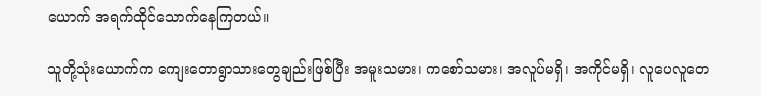ယောက် အရက်ထိုင်သောက်နေကြတယ်။

သူတို့သုံးယောက်က ကျေးတောရွာသားတွေချည်းဖြစ်ပြီး အမူးသမား၊ ကစော်သမား၊ အလူပ်မရှိ၊ အကိုင်မရှိ၊ လူပေလူတေ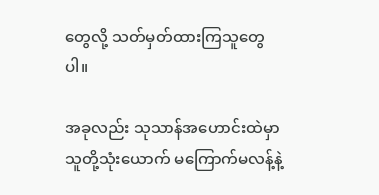တွေလို့ သတ်မှတ်ထားကြသူတွေပါ။

အခုလည်း သုသာန်အဟောင်းထဲမှာ သူတို့သုံးယောက် မကြောက်မလန့်နဲ့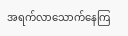အရက်လာသောက်နေကြ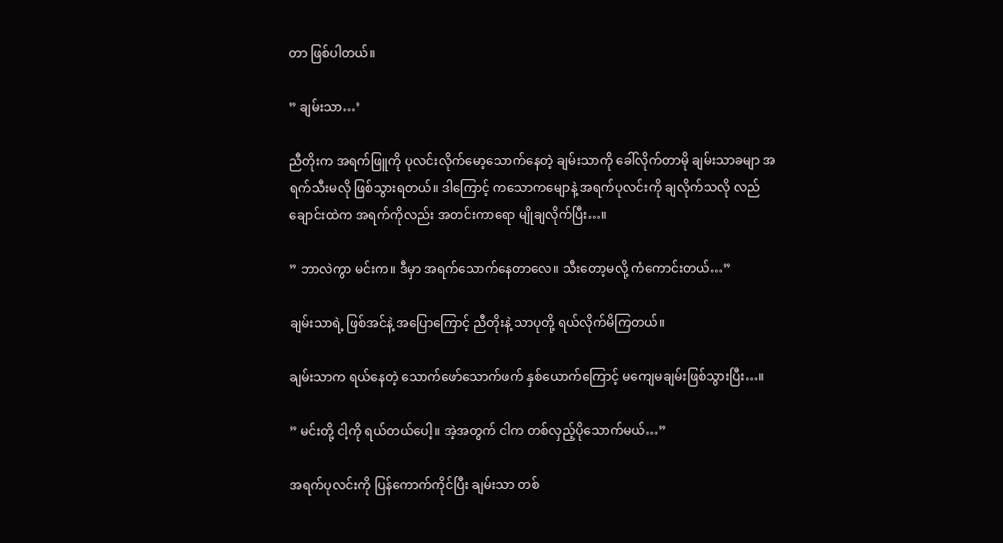တာ ဖြစ်ပါတယ်။

” ချမ်းသာ…’

ညီတိုးက အရက်ဖြူကို ပုလင်းလိုက်မော့သောက်နေတဲ့ ချမ်းသာကို ခေါ်လိုက်တာမို ချမ်းသာခမျာ အရက်သီးမလို ဖြစ်သွားရတယ်။ ဒါကြောင့် ကသောကမျောနဲ့ အရက်ပုလင်းကို ချလိုက်သလို လည်ချောင်းထဲက အရက်ကိုလည်း အတင်းကာရော မျိုချလိုက်ပြီး…။

” ဘာလဲကွာ မင်းက။ ဒီမှာ အရက်သောက်နေတာလေ။ သီးတော့မလို့ ကံကောင်းတယ်…”

ချမ်းသာရဲ့ ဖြစ်အင်နဲ့ အပြောကြောင့် ညီတိုးနဲ့ သာပုတို့ ရယ်လိုက်မိကြတယ်။

ချမ်းသာက ရယ်နေတဲ့ သောက်ဖော်သောက်ဖက် နှစ်ယောက်ကြောင့် မကျေမချမ်းဖြစ်သွားပြီး…။

” မင်းတို့ ငါ့ကို ရယ်တယ်ပေါ့။ အဲ့အတွက် ငါက တစ်လှည့်ပိုသောက်မယ်…”

အရက်ပုလင်းကို ပြန်ကောက်ကိုင်ပြီး ချမ်းသာ တစ်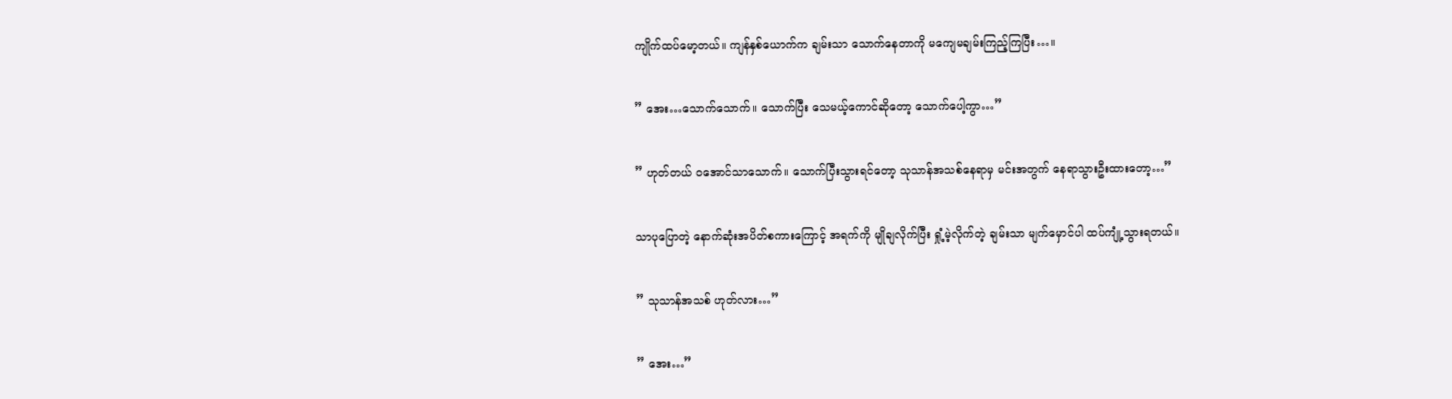ကျိုက်ထပ်မော့တယ်။ ကျန်နှစ်ယောက်က ချမ်းသာ သောက်နေတာကို မကျေမချမ်းကြည့်ကြပြီး…။

” အေး…သောက်သောက်။ သောက်ပြီး သေမယ့်ကောင်ဆိုတော့ သောက်ပေါ့ကွာ…”

” ဟုတ်တယ် ဝအောင်သာသောက်။ သောက်ပြီးသွားရင်တော့ သုသာန်အသစ်နေရာမှ မင်းအတွက် နေရာသွားဦးထားတော့…”

သာပုပြောတဲ့ နောက်ဆုံးအပိတ်စကားကြောင့် အရက်ကို မျိုချလိုက်ပြီး ရှုံ့မဲ့လိုက်တဲ့ ချမ်းသာ မျက်မှောင်ပါ ထပ်ကျုံ့သွားရတယ်။

” သုသာန်အသစ် ဟုတ်လား…”

” အေး…”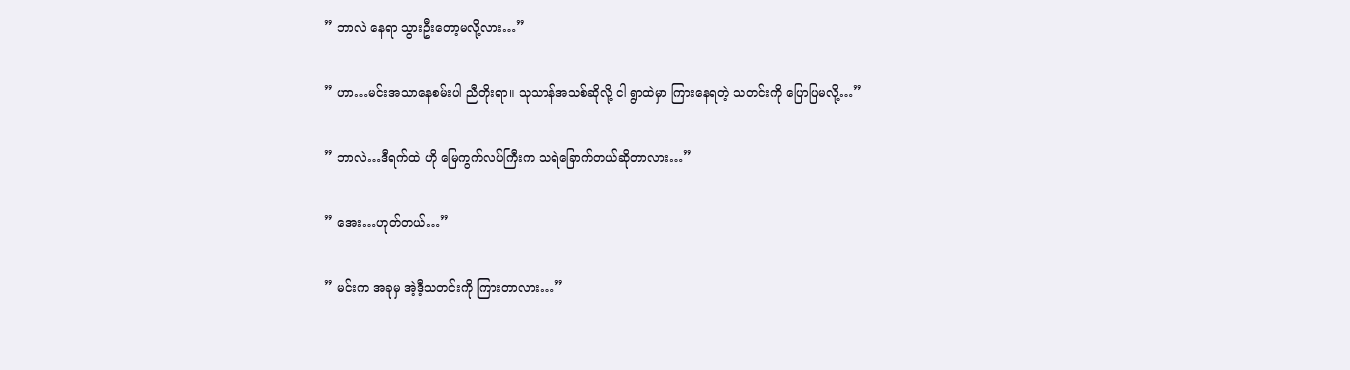” ဘာလဲ နေရာ သွားဦးတော့မလို့လား…”

” ဟာ…မင်းအသာနေစမ်းပါ ညီတိုးရာ။ သုသာန်အသစ်ဆိုလို့ ငါ ရွာထဲမှာ ကြားနေရတဲ့ သတင်းကို ပြောပြမလို့…”

” ဘာလဲ…ဒီရက်ထဲ ဟို မြေကွက်လပ်ကြီးက သရဲခြောက်တယ်ဆိုတာလား…”

” အေး…ဟုတ်တယ်…”

” မင်းက အခုမှ အဲ့ဒီ့သတင်းကို ကြားတာလား…”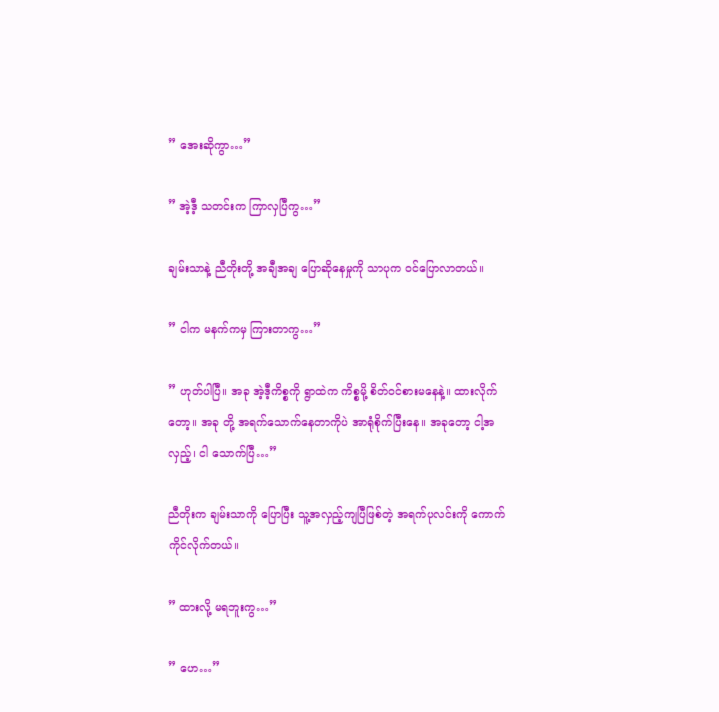” အေးဆိုကွာ…”

” အဲ့ဒီ့ သတင်းက ကြာလှပြီကွ…”

ချမ်းသာနဲ့ ညီတိုးတို့ အချီအချ ပြောဆိုနေမှုကို သာပုက ဝင်ပြောလာတယ်။

” ငါက မနက်ကမှ ကြားတာကွ…”

” ဟုတ်ပါပြီ။ အခု အဲ့ဒီ့ကိစ္စကို ရွာထဲက ကိစ္စမို့ စိတ်ဝင်စားမနေနဲ့။ ထားလိုက်တော့။ အခု တို့ အရက်သောက်နေတာကိုပဲ အာရုံစိုက်ပြီးနေ။ အခုတော့ ငါ့အလှည့်၊ ငါ သောက်ပြီ…”

ညီတိုးက ချမ်းသာကို ပြောပြီး သူ့အလှည့်ကျပြီဖြစ်တဲ့ အရက်ပုလင်းကို ကောက်ကိုင်လိုက်တယ်။

” ထားလို့ မရဘူးကွ…”

” ဟေ…”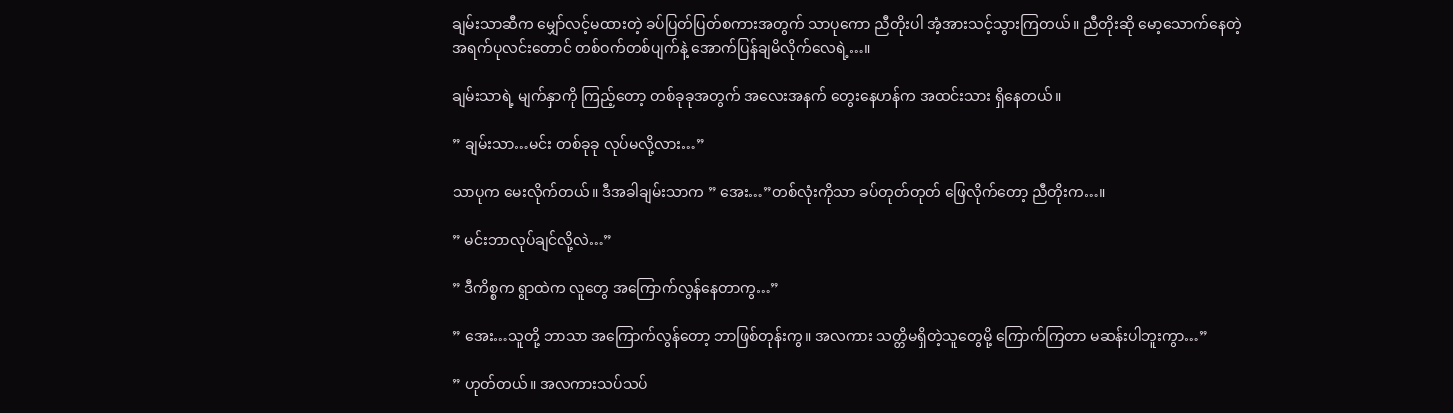ချမ်းသာဆီက မျှော်လင့်မထားတဲ့ ခပ်ပြတ်ပြတ်စကားအတွက် သာပုကော ညီတိုးပါ အံ့အားသင့်သွားကြတယ်။ ညီတိုးဆို မော့သောက်နေတဲ့ အရက်ပုလင်းတောင် တစ်ဝက်တစ်ပျက်နဲ့ အောက်ပြန်ချမိလိုက်လေရဲ့…။

ချမ်းသာရဲ့ မျက်နှာကို ကြည့်တော့ တစ်ခုခုအတွက် အလေးအနက် တွေးနေဟန်က အထင်းသား ရှိနေတယ်။

” ချမ်းသာ…မင်း တစ်ခုခု လုပ်မလို့လား…”

သာပုက မေးလိုက်တယ်။ ဒီအခါချမ်းသာက ” အေး…”တစ်လုံးကိုသာ ခပ်တုတ်တုတ် ဖြေလိုက်တော့ ညီတိုးက…။

” မင်းဘာလုပ်ချင်လို့လဲ…”

” ဒီကိစ္စက ရွာထဲက လူတွေ အကြောက်လွန်နေတာကွ…”

” အေး…သူတို့ ဘာသာ အကြောက်လွန်တော့ ဘာဖြစ်တုန်းကွ။ အလကား သတ္တိမရှိတဲ့သူတွေမို့ ကြောက်ကြတာ မဆန်းပါဘူးကွာ…”

” ဟုတ်တယ်။ အလကားသပ်သပ်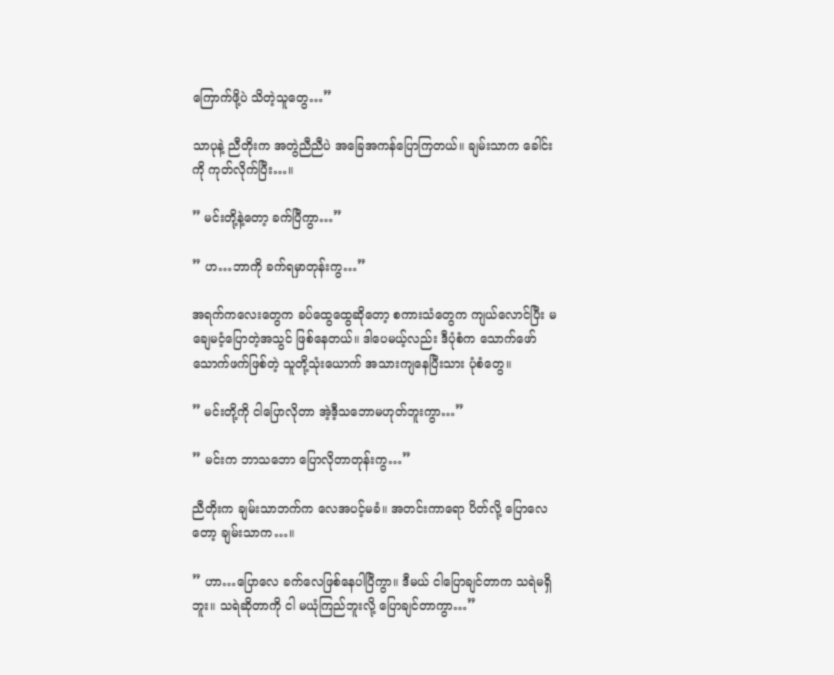ကြောက်ဖို့ပဲ သိတဲ့သူတွေ…”

သာပုနဲ့ ညီတိုးက အတွဲညီညီပဲ အခြေအကန်ပြောကြတယ်။ ချမ်းသာက ခေါင်းကို ကုတ်လိုက်ပြီး…။

” မင်းတို့နဲ့တော့ ခက်ပြီကွာ…”

” ဟ…ဘာကို ခက်ရမှာတုန်းကွ…”

အရက်ကလေးတွေက ခပ်ထွေထွေဆိုတော့ စကားသံတွေက ကျယ်လောင်ပြီး မချေမငံ့ပြောတဲ့အသွင် ဖြစ်နေတယ်။ ဒါပေမယ့်လည်း ဒီပုံစံက သောက်ဖော်သောက်ဖက်ဖြစ်တဲ့ သူတို့သုံးယောက် အသားကျနေပြီးသား ပုံစံတွေ။

” မင်းတို့ကို ငါပြောလိုတာ အဲ့ဒီ့သဘောမဟုတ်ဘူးကွာ…”

” မင်းက ဘာသဘော ပြောလိုတာတုန်းကွ…”

ညီတိုးက ချမ်းသာဘက်က လေအပင့်မခံ။ အတင်းကာရော ပိတ်လို့ ပြောလေတော့ ချမ်းသာက…။

” ဟာ…ပြောလေ ခက်လေဖြစ်နေပါပြီကွာ။ ဒီမယ် ငါပြောချင်တာက သရဲမရှိဘူး။ သရဲဆိုတာကို ငါ မယုံကြည်ဘူးလို့ ပြောချင်တာကွာ…”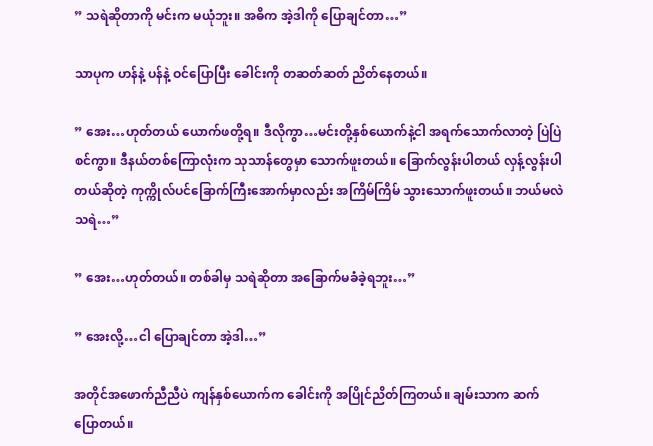” သရဲဆိုတာကို မင်းက မယုံဘူး။ အဓိက အဲ့ဒါကို ပြောချင်တာ…”

သာပုက ဟန်နဲ့ ပန်နဲ့ ဝင်ပြောပြီး ခေါင်းကို တဆတ်ဆတ် ညိတ်နေတယ်။

” အေး…ဟုတ်တယ် ယောက်ဖတို့ရ။ ဒီလိုကွာ…မင်းတို့နှစ်ယောက်နဲ့ငါ အရက်သောက်လာတဲ့ ပြဲပြဲစင်ကွာ။ ဒီနယ်တစ်ကြောလုံးက သုသာန်တွေမှာ သောက်ဖူးတယ်။ ခြောက်လွန်းပါတယ် လှန့်လွန်းပါတယ်ဆိုတဲ့ ကုက္ကိုလ်ပင်ခြောက်ကြီးအောက်မှာလည်း အကြိမ်ကြိမ် သွားသောက်ဖူးတယ်။ ဘယ်မလဲ သရဲ…”

” အေး…ဟုတ်တယ်။ တစ်ခါမှ သရဲဆိုတာ အခြောက်မခံခဲ့ရဘူး…”

” အေးလို့…ငါ ပြောချင်တာ အဲ့ဒါ…”

အတိုင်အဖောက်ညီညီပဲ ကျန်နှစ်ယောက်က ခေါင်းကို အပြိုင်ညိတ်ကြတယ်။ ချမ်းသာက ဆက်ပြောတယ်။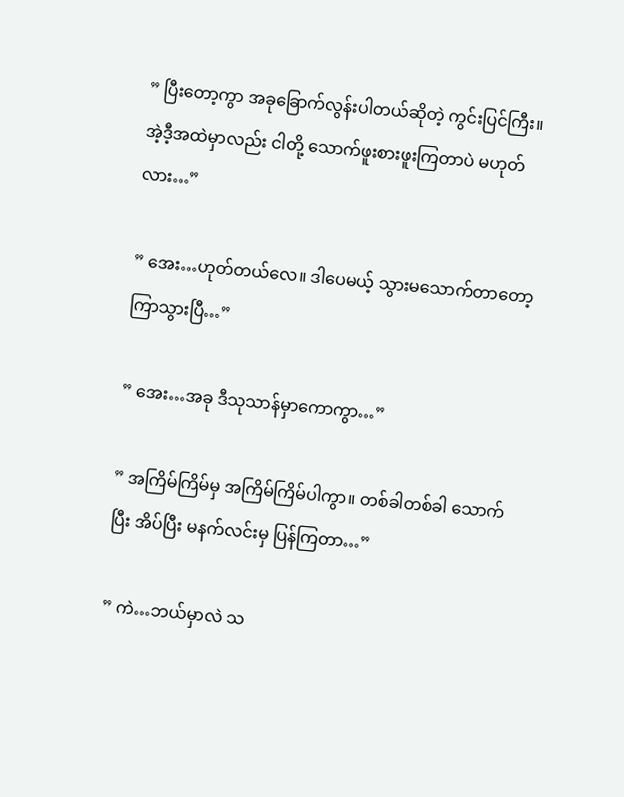” ပြီးတော့ကွာ အခုခြောက်လွန်းပါတယ်ဆိုတဲ့ ကွင်းပြင်ကြီး။ အဲ့ဒီ့အထဲမှာလည်း ငါတို့ သောက်ဖူးစားဖူးကြတာပဲ မဟုတ်လား…”

” အေး…ဟုတ်တယ်လေ။ ဒါပေမယ့် သွားမသောက်တာတော့ ကြာသွားပြီ…”

” အေး…အခု ဒီသုသာန်မှာကောကွာ…”

” အကြိမ်ကြိမ်မှ အကြိမ်ကြိမ်ပါကွာ။ တစ်ခါတစ်ခါ သောက်ပြီး အိပ်ပြီး မနက်လင်းမှ ပြန်ကြတာ…”

” ကဲ…ဘယ်မှာလဲ သ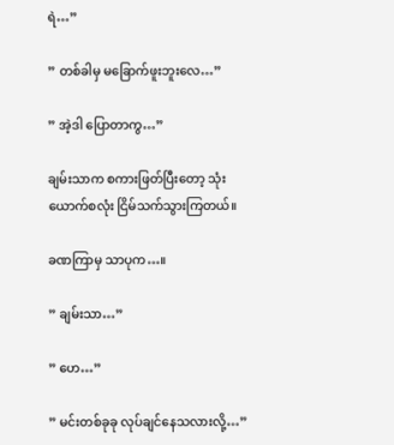ရဲ…”

” တစ်ခါမှ မခြောက်ဖူးဘူးလေ…”

” အဲ့ဒါ ပြောတာကွ…”

ချမ်းသာက စကားဖြတ်ပြီးတော့ သုံးယောက်စလုံး ငြိမ်သက်သွားကြတယ်။

ခဏကြာမှ သာပုက…။

” ချမ်းသာ…”

” ဟေ…”

” မင်းတစ်ခုခု လုပ်ချင်နေသလားလို့…”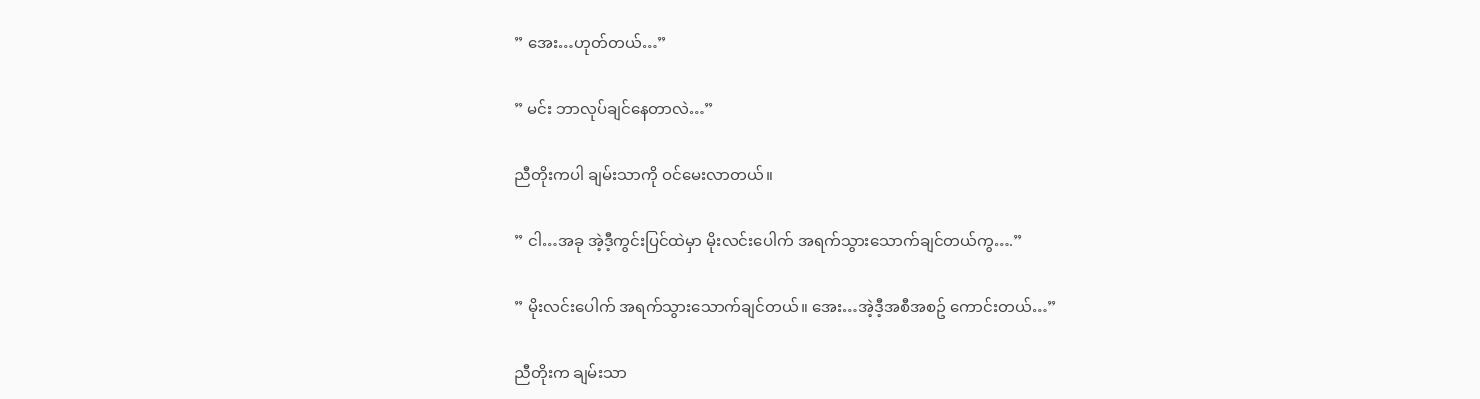” အေး…ဟုတ်တယ်…”

” မင်း ဘာလုပ်ချင်နေတာလဲ…”

ညီတိုးကပါ ချမ်းသာကို ဝင်မေးလာတယ်။

” ငါ…အခု အဲ့ဒီ့ကွင်းပြင်ထဲမှာ မိုးလင်းပေါက် အရက်သွားသောက်ချင်တယ်ကွ….”

” မိုးလင်းပေါက် အရက်သွားသောက်ချင်တယ်။ အေး…အဲ့ဒီ့အစီအစဥ် ကောင်းတယ်…”

ညီတိုးက ချမ်းသာ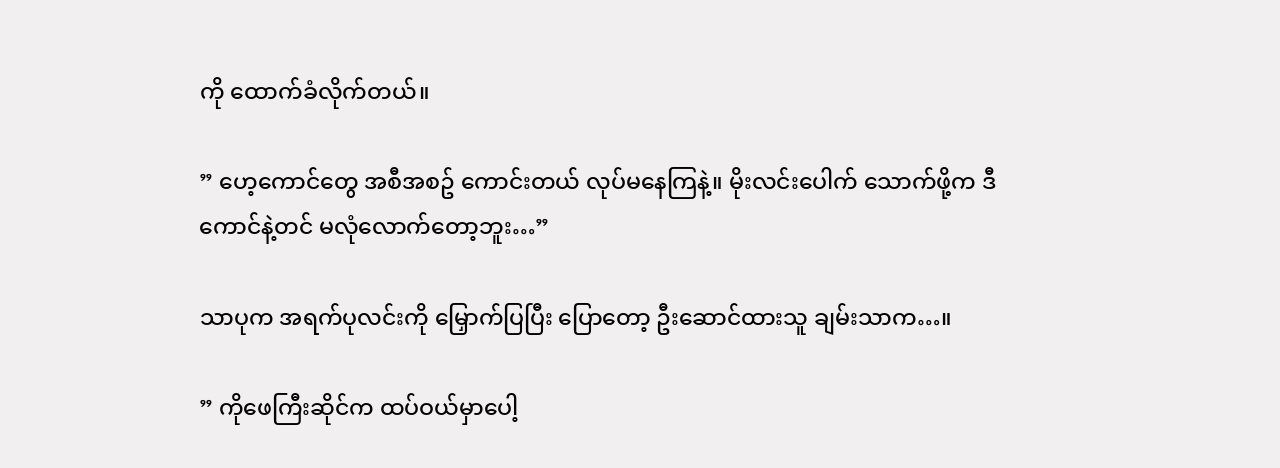ကို ထောက်ခံလိုက်တယ်။

” ဟေ့ကောင်တွေ အစီအစဥ် ကောင်းတယ် လုပ်မနေကြနဲ့။ မိုးလင်းပေါက် သောက်ဖို့က ဒီကောင်နဲ့တင် မလုံလောက်တော့ဘူး…”

သာပုက အရက်ပုလင်းကို မြှောက်ပြပြီး ပြောတော့ ဦးဆောင်ထားသူ ချမ်းသာက…။

” ကိုဖေကြီးဆိုင်က ထပ်ဝယ်မှာပေါ့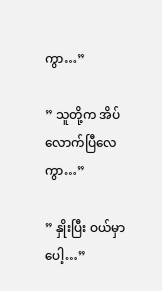ကွာ…”

” သူတို့က အိပ်လောက်ပြီလေကွာ…”

” နှိုးပြီး ဝယ်မှာပေါ့…”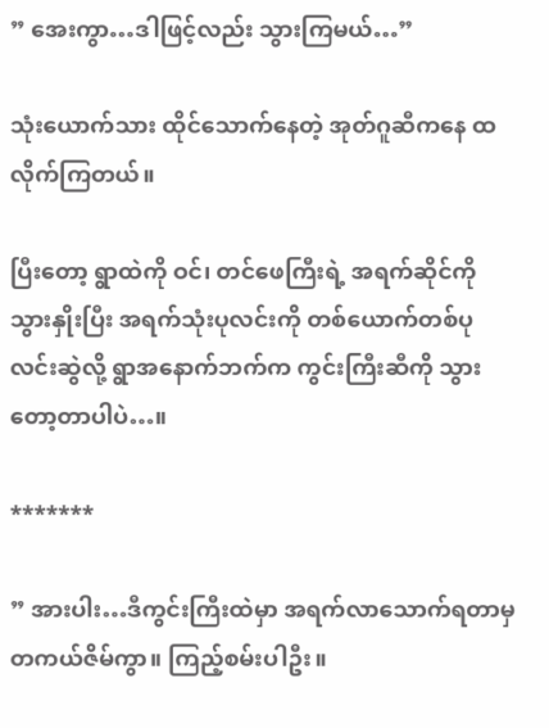” အေးကွာ…ဒါဖြင့်လည်း သွားကြမယ်…”

သုံးယောက်သား ထိုင်သောက်နေတဲ့ အုတ်ဂူဆီကနေ ထလိုက်ကြတယ်။

ပြီးတော့ ရွာထဲကို ဝင်၊ တင်ဖေကြီးရဲ့ အရက်ဆိုင်ကို သွားနှိုးပြီး အရက်သုံးပုလင်းကို တစ်ယောက်တစ်ပုလင်းဆွဲလို့ ရွာအနောက်ဘက်က ကွင်းကြီးဆီကို သွားတော့တာပါပဲ…။

*******

” အားပါး…ဒီကွင်းကြီးထဲမှာ အရက်လာသောက်ရတာမှ တကယ်ဇိမ်ကွာ။ ကြည့်စမ်းပါဦး။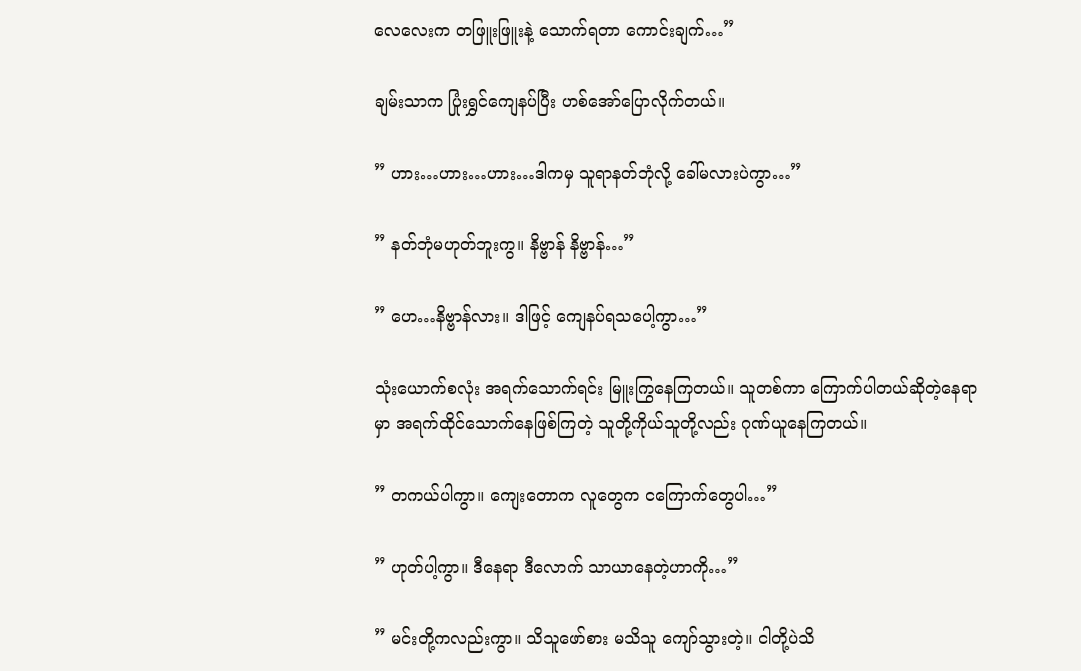လေလေးက တဖြူးဖြူးနဲ့ သောက်ရတာ ကောင်းချက်…”

ချမ်းသာက ပြုံးရွှင်ကျေနပ်ပြီး ဟစ်အော်ပြောလိုက်တယ်။

” ဟား…ဟား…ဟား…ဒါကမှ သူရာနတ်ဘုံလို့ ခေါ်မလားပဲကွာ…”

” နတ်ဘုံမဟုတ်ဘူးကွ။ နိဗ္ဗာန် နိဗ္ဗာန်…”

” ဟေ…နိဗ္ဗာန်လား။ ဒါဖြင့် ကျေနပ်ရသပေါ့ကွာ…”

သုံးယောက်စလုံး အရက်သောက်ရင်း မြူးကြွနေကြတယ်။ သူတစ်ကာ ကြောက်ပါတယ်ဆိုတဲ့နေရာမှာ အရက်ထိုင်သောက်နေဖြစ်ကြတဲ့ သူတို့ကိုယ်သူတို့လည်း ဂုဏ်ယူနေကြတယ်။

” တကယ်ပါကွာ။ ကျေးတောက လူတွေက ငကြောက်တွေပါ…”

” ဟုတ်ပါ့ကွာ။ ဒီနေရာ ဒီလောက် သာယာနေတဲ့ဟာကို…”

” မင်းတို့ကလည်းကွာ။ သိသူဖော်စား မသိသူ ကျော်သွားတဲ့။ ငါတို့ပဲသိ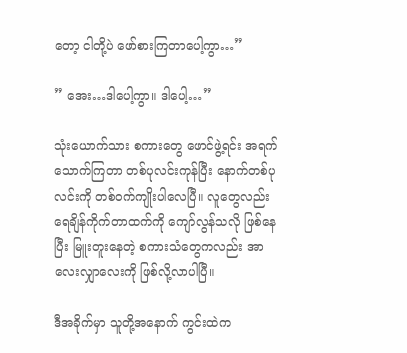တော့ ငါတို့ပဲ ဖော်စားကြတာပေါ့ကွာ…”

” အေး…ဒါပေါ့ကွာ။ ဒါပေါ့…”

သုံးယောက်သား စကားတွေ ဖောင်ဖွဲ့ရင်း အရက်သောက်ကြတာ တစ်ပုလင်းကုန်ပြီး နောက်တစ်ပုလင်းကို တစ်ဝက်ကျိုးပါလေပြီ။ လူတွေလည်း ရေချိန်ကိုက်တာထက်ကို ကျော်လွန်သလို ဖြစ်နေပြီး မြူးတူးနေတဲ့ စကားသံတွေကလည်း အာလေးလျှာလေးကို ဖြစ်လို့လာပါပြီ။

ဒီအခိုက်မှာ သူတို့အနောက် ကွင်းထဲက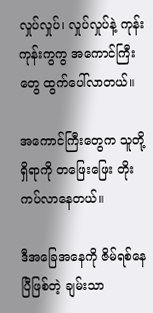လှုပ်လှုပ်၊ လှုပ်လှုပ်နဲ့ ကုန်းကုန်းကွကွ အကောင်ကြီးတွေ ထွက်ပေါ်လာတယ်။

အကောင်ကြီးတွေက သူတို့ရှိရာကို တဖြေးဖြေး တိုးကပ်လာနေတယ်။

ဒီအခြေအနေကို ဇိမ်ရစ်နေပြီဖြစ်တဲ့ ချမ်းသာ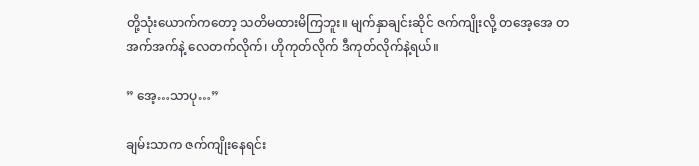တို့သုံးယောက်ကတော့ သတိမထားမိကြဘူး။ မျက်နှာချင်းဆိုင် ဇက်ကျိုးလို့ တအေ့အေ တအက်အက်နဲ့ လေတက်လိုက်၊ ဟိုကုတ်လိုက် ဒီကုတ်လိုက်နဲ့ရယ်။

” အေ့…သာပု…”

ချမ်းသာက ဇက်ကျိုးနေရင်း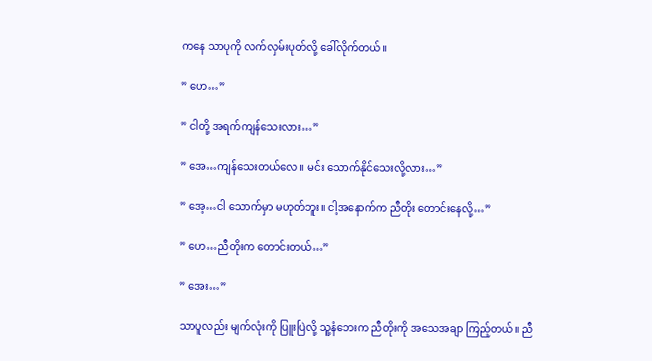ကနေ သာပုကို လက်လှမ်းပုတ်လို့ ခေါ်လိုက်တယ်။

” ဟေ…”

” ငါတို့ အရက်ကျန်သေးလား…”

” အေ…ကျန်သေးတယ်လေ။ မင်း သောက်နိုင်သေးလို့လား…”

” အေ့…ငါ သောက်မှာ မဟုတ်ဘူး။ ငါ့အနောက်က ညီတိုး တောင်းနေလို့…”

” ဟေ…ညီတိုးက တောင်းတယ်…”

” အေး…”

သာပူလည်း မျက်လုံးကို ပြူးပြဲလို့ သူ့နံဘေးက ညီတိုးကို အသေအချာ ကြည့်တယ်။ ညီ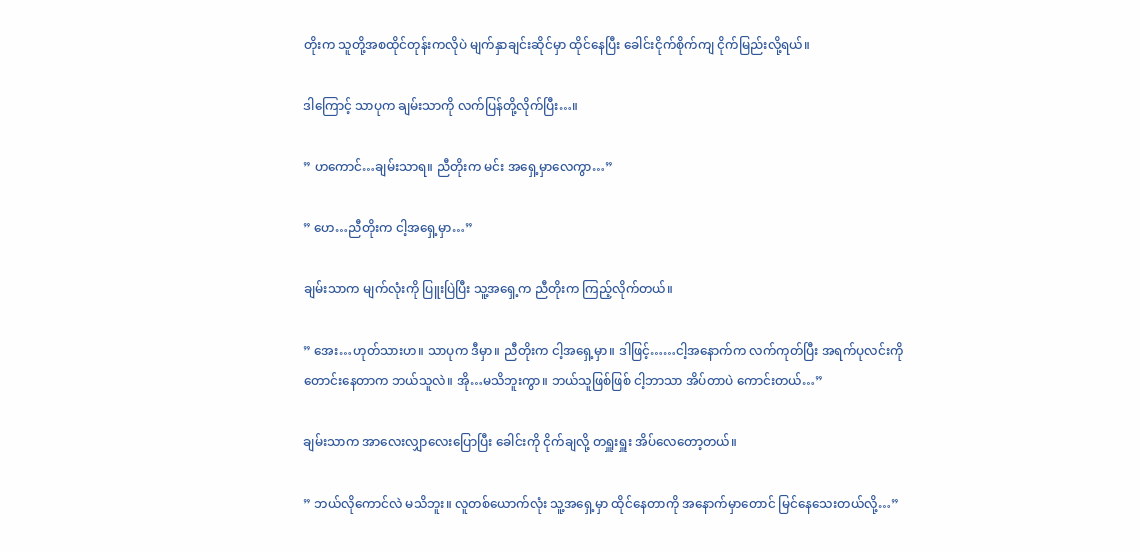တိုးက သူတို့အစထိုင်တုန်းကလိုပဲ မျက်နှာချင်းဆိုင်မှာ ထိုင်နေပြီး ခေါင်းငိုက်စိုက်ကျ ငိုက်မြည်းလို့ရယ်။

ဒါကြောင့် သာပုက ချမ်းသာကို လက်ပြန်တို့လိုက်ပြီး…။

” ဟကောင်…ချမ်းသာရ။ ညီတိုးက မင်း အရှေ့မှာလေကွာ…”

” ဟေ…ညီတိုးက ငါ့အရှေ့မှာ…”

ချမ်းသာက မျက်လုံးကို ပြူးပြဲပြီး သူ့အရှေ့က ညီတိုးက ကြည့်လိုက်တယ်။

” အေး…ဟုတ်သားဟ။ သာပုက ဒီမှာ။ ညီတိုးက ငါ့အရှေ့မှာ။ ဒါဖြင့်……ငါ့အနောက်က လက်ကုတ်ပြီး အရက်ပုလင်းကို တောင်းနေတာက ဘယ်သူလဲ။ အို…မသိဘူးကွာ။ ဘယ်သူဖြစ်ဖြစ် ငါ့ဘာသာ အိပ်တာပဲ ကောင်းတယ်…”

ချမ်းသာက အာလေးလျှာလေးပြောပြီး ခေါင်းကို ငိုက်ချလို့ တရှူးရှူး အိပ်လေတော့တယ်။

” ဘယ်လိုကောင်လဲ မသိဘူး။ လူတစ်ယောက်လုံး သူ့အရှေ့မှာ ထိုင်နေတာကို အနောက်မှာတောင် မြင်နေသေးတယ်လို့…”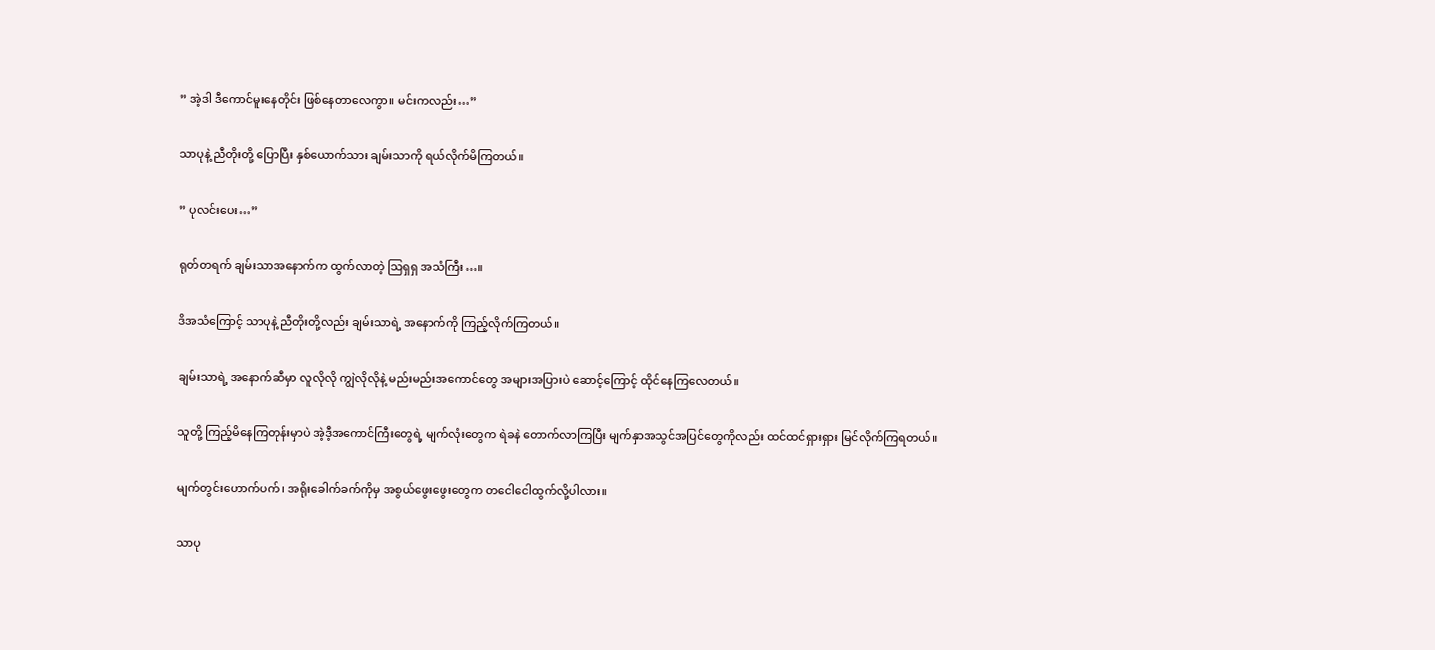” အဲ့ဒါ ဒီကောင်မူးနေတိုင်း ဖြစ်နေတာလေကွာ။ မင်းကလည်း…”

သာပုနဲ့ ညီတိုးတို့ ပြောပြီး နှစ်ယောက်သား ချမ်းသာကို ရယ်လိုက်မိကြတယ်။

” ပုလင်းပေး…”

ရုတ်တရက် ချမ်းသာအနောက်က ထွက်လာတဲ့ သြရှရှ အသံကြီး…။

ဒိအသံကြောင့် သာပုနဲ့ ညီတိုးတို့လည်း ချမ်းသာရဲ့ အနောက်ကို ကြည့်လိုက်ကြတယ်။

ချမ်းသာရဲ့ အနောက်ဆီမှာ လူလိုလို ကျွဲလိုလိုနဲ့ မည်းမည်းအကောင်တွေ အများအပြားပဲ ဆောင့်ကြောင့် ထိုင်နေကြလေတယ်။

သူတို့ ကြည့်မိနေကြတုန်းမှာပဲ အဲ့ဒီ့အကောင်ကြီးတွေရဲ့ မျက်လုံးတွေက ရဲခနဲ တောက်လာကြပြီး မျက်နှာအသွင်အပြင်တွေကိုလည်း ထင်ထင်ရှားရှား မြင်လိုက်ကြရတယ်။

မျက်တွင်းဟောက်ပက်၊ အရိုးခေါက်ခက်ကိုမှ အစွယ်ဖွေးဖွေးတွေက တငေါငေါထွက်လို့ပါလား။

သာပု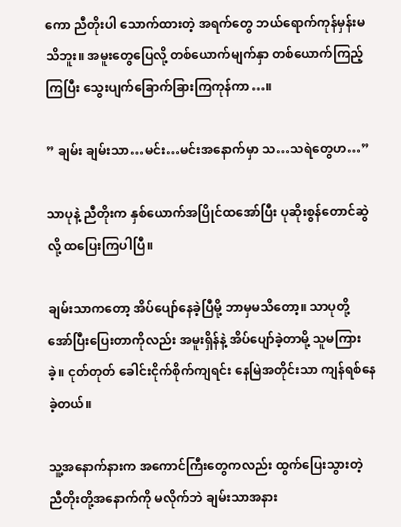ကော ညီတိုးပါ သောက်ထားတဲ့ အရက်တွေ ဘယ်ရောက်ကုန်မှန်းမသိဘူး။ အမူးတွေပြေလို့ တစ်ယောက်မျက်နှာ တစ်ယောက်ကြည့်ကြပြီး သွေးပျက်ခြောက်ခြားကြကုန်ကာ…။

” ချမ်း ချမ်းသာ…မင်း…မင်းအနောက်မှာ သ…သရဲတွေဟ…”

သာပုနဲ့ ညီတိုးက နှစ်ယောက်အပြိုင်ထအော်ပြီး ပုဆိုးစွန်တောင်ဆွဲလို့ ထပြေးကြပါပြီ။

ချမ်းသာကတော့ အိပ်ပျော်နေခဲ့ပြီမို့ ဘာမှမသိတော့။ သာပုတို့ အော်ပြီးပြေးတာကိုလည်း အမူးရှိန်နဲ့ အိပ်ပျော်ခဲ့တာမို့ သူမကြားခဲ့။ ငုတ်တုတ် ခေါင်းငိုက်စိုက်ကျရင်း နေမြဲအတိုင်းသာ ကျန်ရစ်နေခဲ့တယ်။

သူ့အနောက်နားက အကောင်ကြီးတွေကလည်း ထွက်ပြေးသွားတဲ့ ညီတိုးတို့အနောက်ကို မလိုက်ဘဲ ချမ်းသာအနား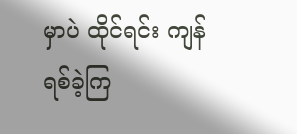မှာပဲ ထိုင်ရင်း ကျန်ရစ်ခဲ့ကြ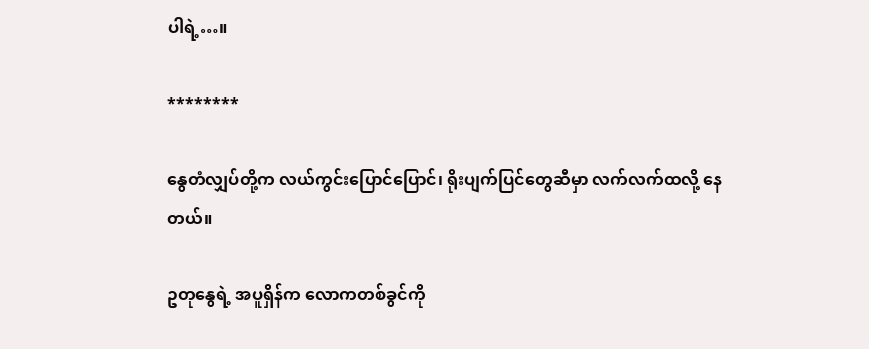ပါရဲ့…။

********

နွေတံလျှပ်တို့က လယ်ကွင်းပြောင်ပြောင်၊ ရိုးပျက်ပြင်တွေဆီမှာ လက်လက်ထလို့ နေတယ်။

ဥတုနွေရဲ့ အပူရှိန်က လောကတစ်ခွင်ကို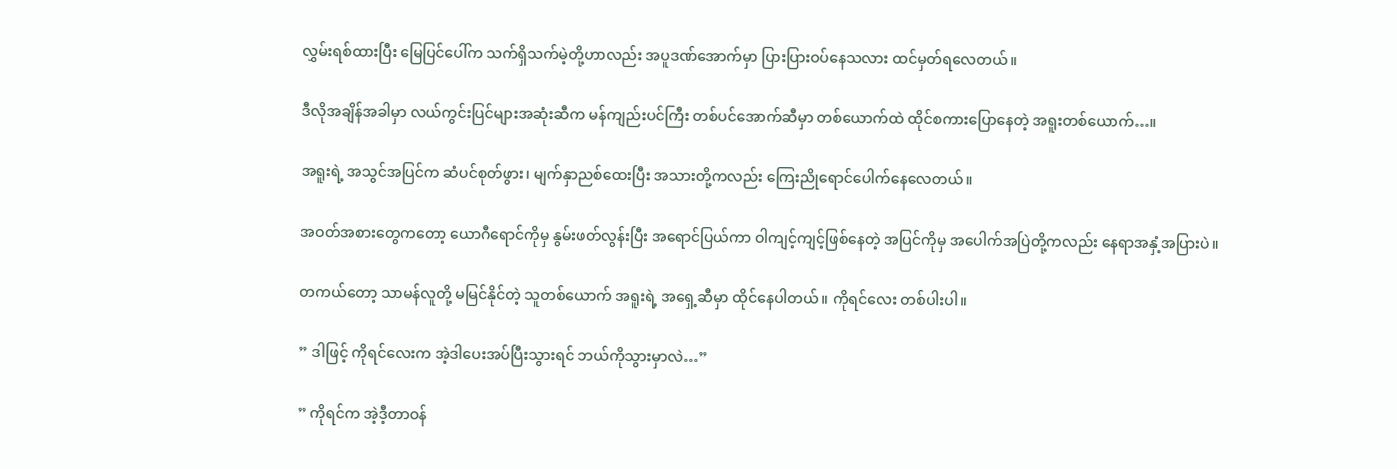လွှမ်းရစ်ထားပြီး မြေပြင်ပေါ်က သက်ရှိသက်မဲ့တို့ဟာလည်း အပူဒဏ်အောက်မှာ ပြားပြားဝပ်နေသလား ထင်မှတ်ရလေတယ်။

ဒီလိုအချိန်အခါမှာ လယ်ကွင်းပြင်များအဆုံးဆီက မန်ကျည်းပင်ကြီး တစ်ပင်အောက်ဆီမှာ တစ်ယောက်ထဲ ထိုင်စကားပြောနေတဲ့ အရူးတစ်ယောက်…။

အရူးရဲ့ အသွင်အပြင်က ဆံပင်စုတ်ဖွား၊ မျက်နှာညစ်ထေးပြီး အသားတို့ကလည်း ကြေးညိုရောင်ပေါက်နေလေတယ်။

အဝတ်အစားတွေကတော့ ယောဂီရောင်ကိုမှ နွမ်းဖတ်လွန်းပြီး အရောင်ပြယ်ကာ ဝါကျင့်ကျင့်ဖြစ်နေတဲ့ အပြင်ကိုမှ အပေါက်အပြဲတို့ကလည်း နေရာအနှံ့အပြားပဲ။

တကယ်တော့ သာမန်လူတို့ မမြင်နိုင်တဲ့ သူတစ်ယောက် အရူးရဲ့ အရှေ့ဆီမှာ ထိုင်နေပါတယ်။ ကိုရင်လေး တစ်ပါးပါ။

” ဒါဖြင့် ကိုရင်လေးက အဲ့ဒါပေးအပ်ပြီးသွားရင် ဘယ်ကိုသွားမှာလဲ…”

” ကိုရင်က အဲ့ဒီ့တာဝန်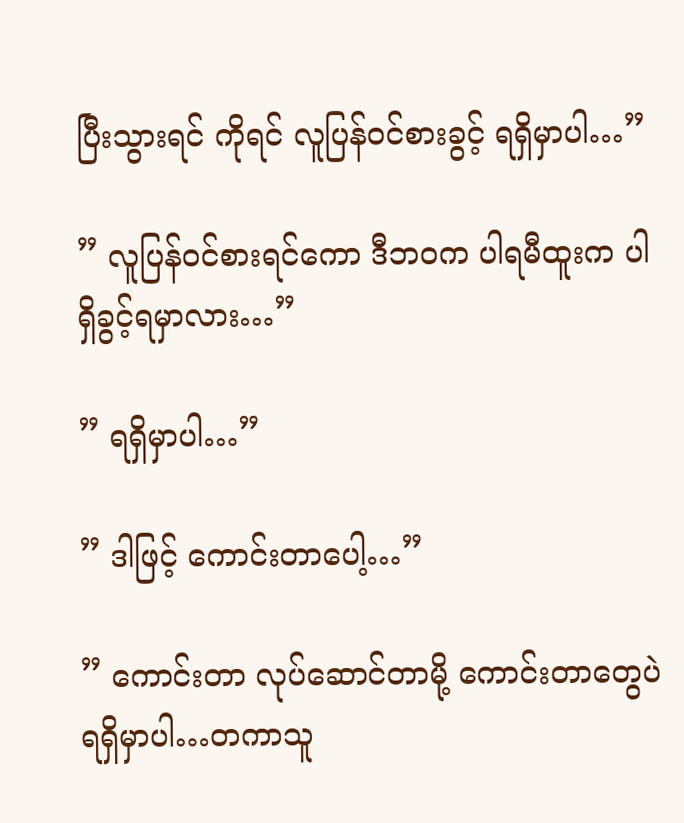ပြီးသွားရင် ကိုရင် လူပြန်ဝင်စားခွင့် ရရှိမှာပါ…”

” လူပြန်ဝင်စားရင်ကော ဒီဘဝက ပါရမီထူးက ပါရှိခွင့်ရမှာလား…”

” ရရှိမှာပါ…”

” ဒါဖြင့် ကောင်းတာပေါ့…”

” ကောင်းတာ လုပ်ဆောင်တာမို့ ကောင်းတာတွေပဲ ရရှိမှာပါ…တကာသူ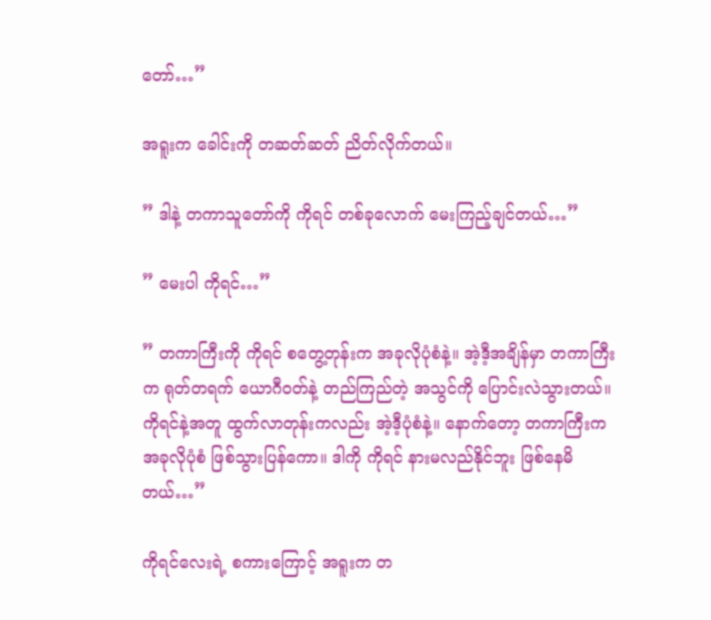တော်…”

အရူးက ခေါင်းကို တဆတ်ဆတ် ညိတ်လိုက်တယ်။

” ဒါနဲ့ တကာသူတော်ကို ကိုရင် တစ်ခုလောက် မေးကြည့်ချင်တယ်…”

” မေးပါ ကိုရင်…”

” တကာကြီးကို ကိုရင် စတွေ့တုန်းက အခုလိုပုံစံနဲ့။ အဲ့ဒီ့အချိန်မှာ တကာကြီးက ရုတ်တရက် ယောဂီဝတ်နဲ့ တည်ကြည်တဲ့ အသွင်ကို ပြောင်းလဲသွားတယ်။ ကိုရင်နဲ့အတူ ထွက်လာတုန်းကလည်း အဲ့ဒီ့ပုံစံနဲ့။ နောက်တော့ တကာကြီးက အခုလိုပုံစံ ဖြစ်သွားပြန်ကော။ ဒါကို ကိုရင် နားမလည်နိုင်ဘူး ဖြစ်နေမိတယ်…”

ကိုရင်လေးရဲ့ စကားကြောင့် အရူးက တ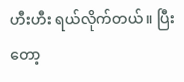ဟီးဟီး ရယ်လိုက်တယ်။ ပြီးတော့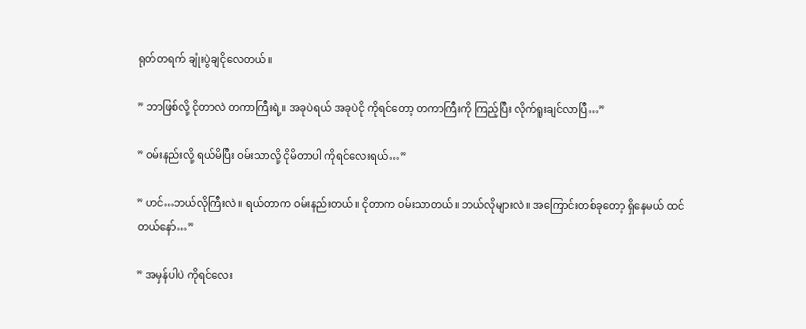ရုတ်တရက် ချုံးပွဲချငိုလေတယ်။

” ဘာဖြစ်လို့ ငိုတာလဲ တကာကြီးရဲ့။ အခုပဲရယ် အခုပဲငို ကိုရင်တော့ တကာကြီးကို ကြည့်ပြီး လိုက်ရူးချင်လာပြီ…”

” ဝမ်းနည်းလို့ ရယ်မိပြီး ဝမ်းသာလို့ ငိုမိတာပါ ကိုရင်လေးရယ်…”

” ဟင်…ဘယ်လိုကြီးလဲ။ ရယ်တာက ဝမ်းနည်းတယ်။ ငိုတာက ဝမ်းသာတယ်။ ဘယ်လိုများလဲ။ အကြောင်းတစ်ခုတော့ ရှိနေမယ် ထင်တယ်နော်…”

” အမှန်ပါပဲ ကိုရင်လေး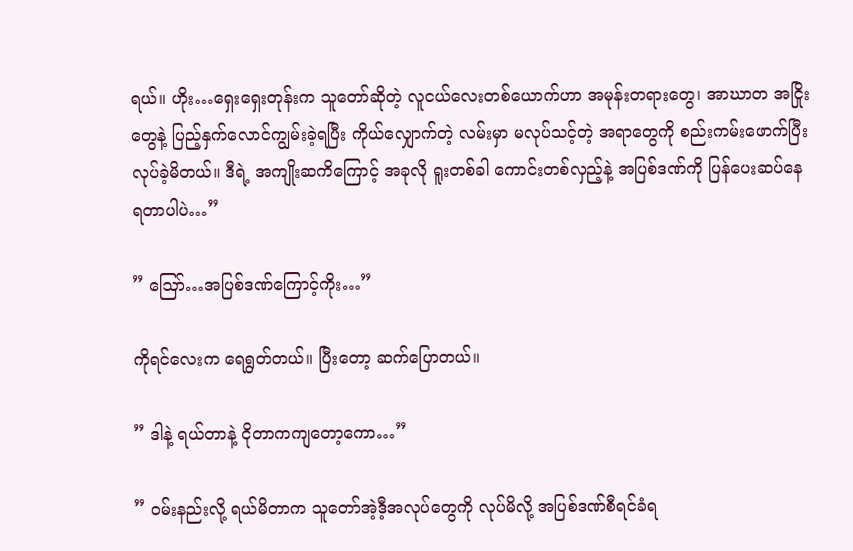ရယ်။ ဟိုး…ရှေးရှေးတုန်းက သူတော်ဆိုတဲ့ လူငယ်လေးတစ်ယောက်ဟာ အမုန်းတရားတွေ၊ အာဃာတ အငြိုးတွေနဲ့ ပြည့်နှက်လောင်ကျွမ်းခဲ့ရပြီး ကိုယ်လျှောက်တဲ့ လမ်းမှာ မလုပ်သင့်တဲ့ အရာတွေကို စည်းကမ်းဖောက်ပြီး လုပ်ခဲ့မိတယ်။ ဒီရဲ့ အကျိုးဆကိကြောင့် အခုလို ရူးတစ်ခါ ကောင်းတစ်လှည့်နဲ့ အပြစ်ဒဏ်ကို ပြန်ပေးဆပ်နေရတာပါပဲ…”

” ဪ…အပြစ်ဒဏ်ကြောင့်ကိုး…”

ကိုရင်လေးက ရေရွတ်တယ်။ ပြီးတော့ ဆက်ပြောတယ်။

” ဒါနဲ့ ရယ်တာနဲ့ ငိုတာကကျတော့ကော…”

” ဝမ်းနည်းလို့ ရယ်မိတာက သူတော်အဲ့ဒီ့အလုပ်တွေကို လုပ်မိလို့ အပြစ်ဒဏ်စီရင်ခံရ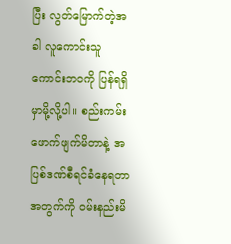ပြီး လွတ်မြောက်တဲ့အခါ လူကောင်းသူကောင်းဘဝကို ပြန်ရရှိမှာမို့လို့ပါ။ စည်းကမ်းဖောက်ဖျက်မိတာနဲ့ အပြစ်ဒဏ်စီရင်ခံနေရတာအတွက်ကို ဝမ်းနည်းမိ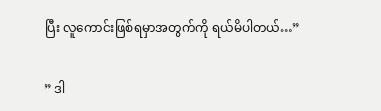ပြီး လူကောင်းဖြစ်ရမှာအတွက်ကို ရယ်မိပါတယ်…”

” ဒါ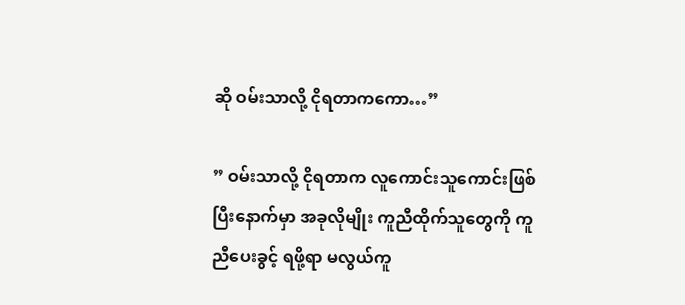ဆို ဝမ်းသာလို့ ငိုရတာကကော…”

” ဝမ်းသာလို့ ငိုရတာက လူကောင်းသူကောင်းဖြစ်ပြီးနောက်မှာ အခုလိုမျိုး ကူညီထိုက်သူတွေကို ကူညီပေးခွင့် ရဖို့ရာ မလွယ်ကူ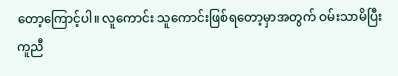တော့ကြောင့်ပါ။ လူကောင်း သူကောင်းဖြစ်ရတော့မှာအတွက် ဝမ်းသာမိပြီး ကူညီ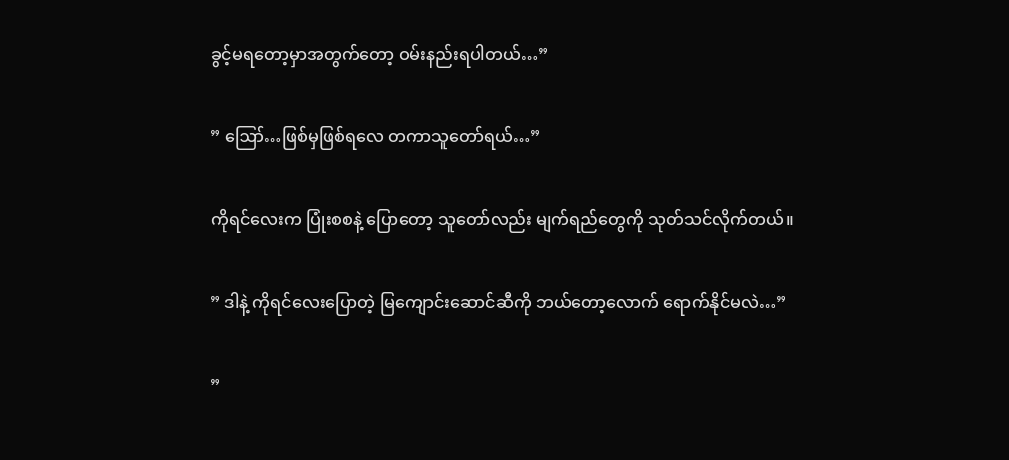ခွင့်မရတော့မှာအတွက်တော့ ဝမ်းနည်းရပါတယ်…”

” ဪ…ဖြစ်မှဖြစ်ရလေ တကာသူတော်ရယ်…”

ကိုရင်လေးက ပြုံးစစနဲ့ ပြောတော့ သူတော်လည်း မျက်ရည်တွေကို သုတ်သင်လိုက်တယ်။

” ဒါနဲ့ ကိုရင်လေးပြောတဲ့ မြကျောင်းဆောင်ဆီကို ဘယ်တော့လောက် ရောက်နိုင်မလဲ…”

”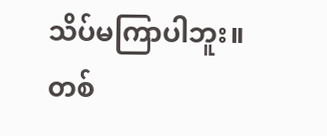သိပ်မကြာပါဘူး။ တစ်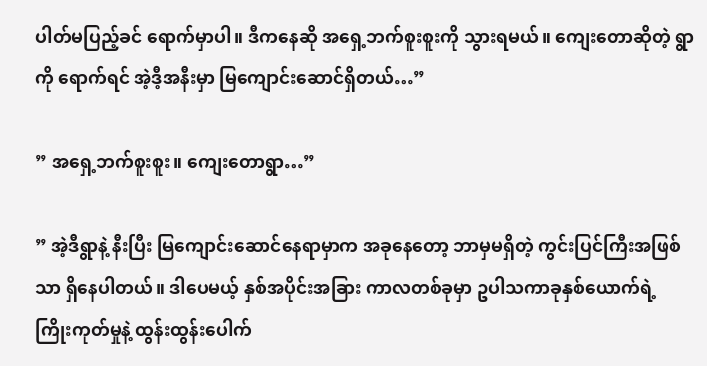ပါတ်မပြည့်ခင် ရောက်မှာပါ။ ဒီကနေဆို အရှေ့ဘက်စူးစူးကို သွားရမယ်။ ကျေးတောဆိုတဲ့ ရွာကို ရောက်ရင် အဲ့ဒီ့အနီးမှာ မြကျောင်းဆောင်ရှိတယ်…”

” အရှေ့ဘက်စူးစူး။ ကျေးတောရွာ…”

” အဲ့ဒီရွာနဲ့ နီးပြီး မြကျောင်းဆောင်နေရာမှာက အခုနေတော့ ဘာမှမရှိတဲ့ ကွင်းပြင်ကြီးအဖြစ်သာ ရှိနေပါတယ်။ ဒါပေမယ့် နှစ်အပိုင်းအခြား ကာလတစ်ခုမှာ ဥပါသကာခုနှစ်ယောက်ရဲ့ ကြိုးကုတ်မှုနဲ့ ထွန်းထွန်းပေါက်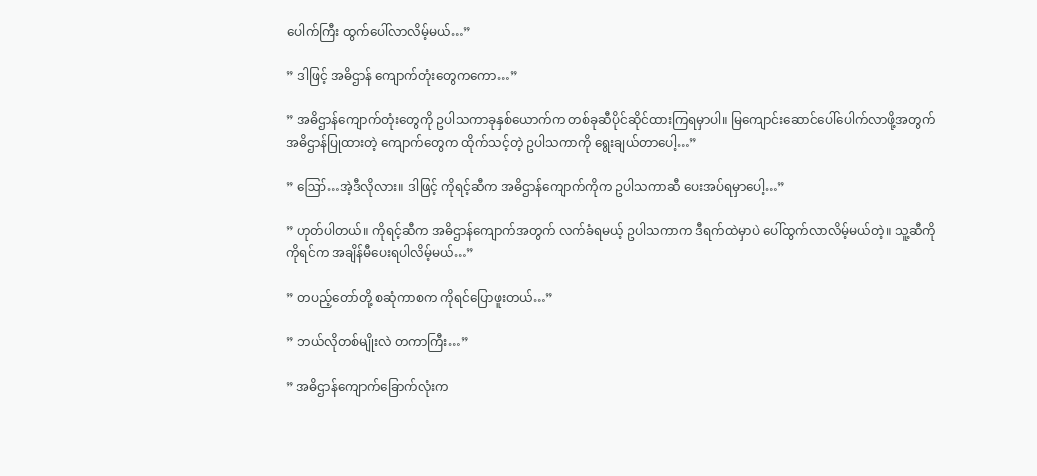ပေါက်ကြီး ထွက်ပေါ်လာလိမ့်မယ်…”

” ဒါဖြင့် အဓိဌာန် ကျောက်တုံးတွေကကော…”

” အဓိဌာန်ကျောက်တုံးတွေကို ဥပါသကာခုနှစ်ယောက်က တစ်ခုဆီပိုင်ဆိုင်ထားကြရမှာပါ။ မြကျောင်းဆောင်ပေါ်ပေါက်လာဖို့အတွက် အဓိဌာန်ပြုထားတဲ့ ကျောက်တွေက ထိုက်သင့်တဲ့ ဥပါသကာကို ရွေးချယ်တာပေါ့…”

” ဪ…အဲ့ဒီလိုလား။ ဒါဖြင့် ကိုရင့်ဆီက အဓိဌာန်ကျောက်ကိုက ဥပါသကာဆီ ပေးအပ်ရမှာပေါ့…”

” ဟုတ်ပါတယ်။ ကိုရင့်ဆီက အဓိဌာန်ကျောက်အတွက် လက်ခံရမယ့် ဥပါသကာက ဒီရက်ထဲမှာပဲ ပေါ်ထွက်လာလိမ့်မယ်တဲ့။ သူ့ဆီကို ကိုရင်က အချိန်မီပေးရပါလိမ့်မယ်…”

” တပည့်တော်တို့ စဆုံကာစက ကိုရင်ပြောဖူးတယ်…”

” ဘယ်လိုတစ်မျိုးလဲ တကာကြီး…”

” အဓိဌာန်ကျောက်ခြောက်လုံးက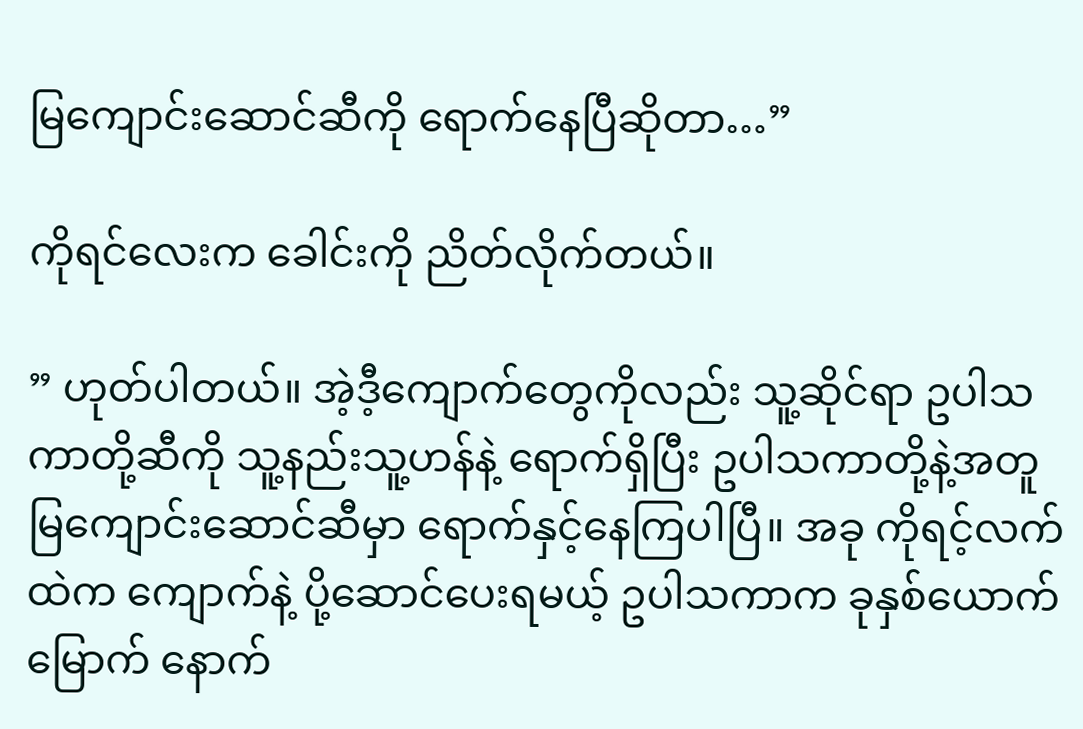မြကျောင်းဆောင်ဆီကို ရောက်နေပြီဆိုတာ…”

ကိုရင်လေးက ခေါင်းကို ညိတ်လိုက်တယ်။

” ဟုတ်ပါတယ်။ အဲ့ဒီ့ကျောက်တွေကိုလည်း သူ့ဆိုင်ရာ ဥပါသကာတို့ဆီကို သူ့နည်းသူ့ဟန်နဲ့ ရောက်ရှိပြီး ဥပါသကာတို့နဲ့အတူ မြကျောင်းဆောင်ဆီမှာ ရောက်နှင့်နေကြပါပြီ။ အခု ကိုရင့်လက်ထဲက ကျောက်နဲ့ ပို့ဆောင်ပေးရမယ့် ဥပါသကာက ခုနှစ်ယောက်မြောက် နောက်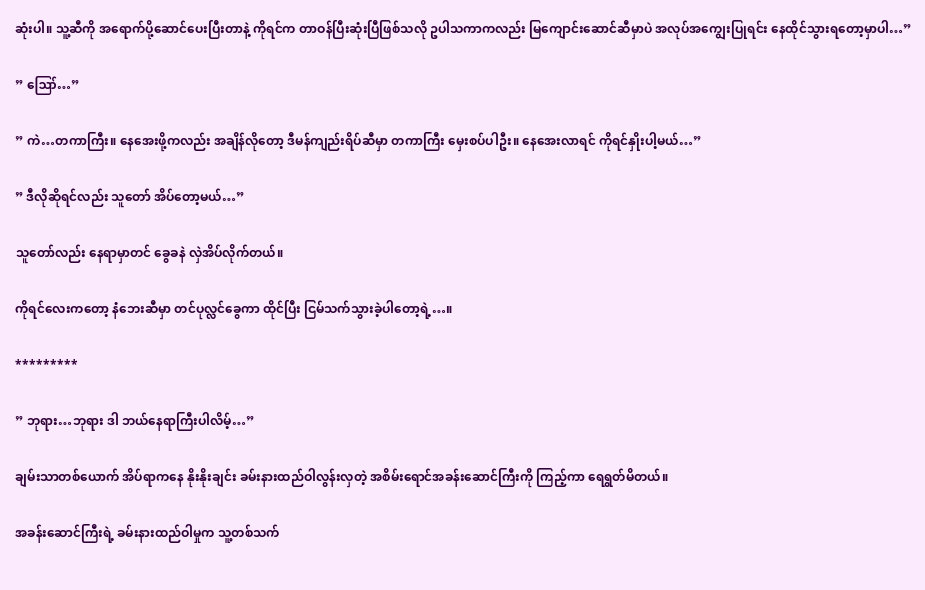ဆုံးပါ။ သူ့ဆီကို အရောက်ပို့ဆောင်ပေးပြီးတာနဲ့ ကိုရင်က တာဝန်ပြီးဆုံးပြီဖြစ်သလို ဥပါသကာကလည်း မြကျောင်းဆောင်ဆီမှာပဲ အလုပ်အကျွေးပြုရင်း နေထိုင်သွားရတော့မှာပါ…”

” ဪ…”

” ကဲ…တကာကြီး။ နေအေးဖို့ကလည်း အချိန်လိုတော့ ဒီမန်ကျည်းရိပ်ဆီမှာ တကာကြီး မှေးစပ်ပါဦး။ နေအေးလာရင် ကိုရင်နှိုးပါ့မယ်…”

” ဒီလိုဆိုရင်လည်း သူတော် အိပ်တော့မယ်…”

သူတော်လည်း နေရာမှာတင် ခွေခနဲ လှဲအိပ်လိုက်တယ်။

ကိုရင်လေးကတော့ နံဘေးဆီမှာ တင်ပုလ္လင်ခွေကာ ထိုင်ပြီး ငြမ်သက်သွားခဲ့ပါတော့ရဲ့…။

*********

” ဘုရား…ဘုရား ဒါ ဘယ်နေရာကြီးပါလိမ့်…”

ချမ်းသာတစ်ယောက် အိပ်ရာကနေ နိုးနိုးချင်း ခမ်းနားထည်ဝါလွန်းလှတဲ့ အစိမ်းရောင်အခန်းဆောင်ကြီးကို ကြည့်ကာ ရေရွတ်မိတယ်။

အခန်းဆောင်ကြီးရဲ့ ခမ်းနားထည်ဝါမှုက သူ့တစ်သက်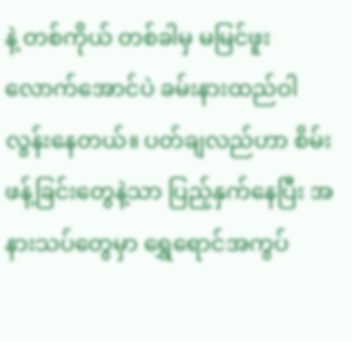နဲ့ တစ်ကိုယ် တစ်ခါမှ မမြင်ဖူးလောက်အောင်ပဲ ခမ်းနားထည်ဝါလွန်းနေတယ်။ ပတ်ချလည်ဟာ စိမ်းဖန့်ခြင်းတွေနဲ့သာ ပြည့်နှက်နေပြီး အနားသပ်တွေမှာ ရွှေရောင်အကွပ်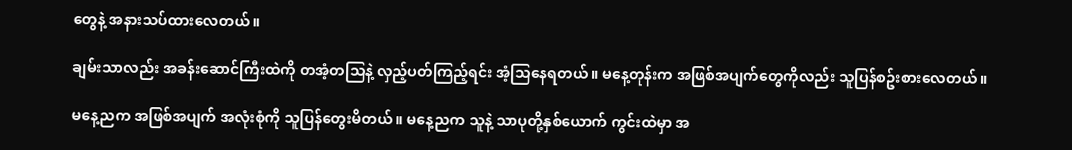တွေနဲ့ အနားသပ်ထားလေတယ်။

ချမ်းသာလည်း အခန်းဆောင်ကြီးထဲကို တအံ့တသြနဲ့ လှည့်ပတ်ကြည့်ရင်း အံ့သြနေရတယ်။ မနေ့တုန်းက အဖြစ်အပျက်တွေကိုလည်း သူပြန်စဥ်းစားလေတယ်။

မနေ့ညက အဖြစ်အပျက် အလုံးစုံကို သူပြန်တွေးမိတယ်။ မနေ့ညက သူနဲ့ သာပုတို့နှစ်ယောက် ကွင်းထဲမှာ အ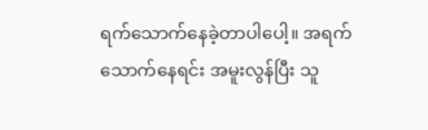ရက်သောက်နေခဲ့တာပါပေါ့။ အရက်သောက်နေရင်း အမူးလွန်ပြီး သူ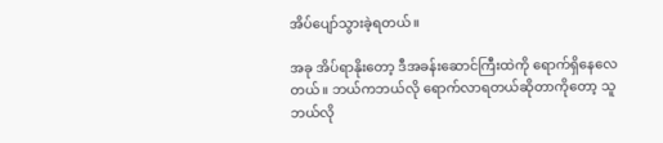အိပ်ပျော်သွားခဲ့ရတယ်။

အခု အိပ်ရာနိုးတော့ ဒီအခန်းဆောင်ကြီးထဲကို ရောက်ရှိနေလေတယ်။ ဘယ်ကဘယ်လို ရောက်လာရတယ်ဆိုတာကိုတော့ သူဘယ်လို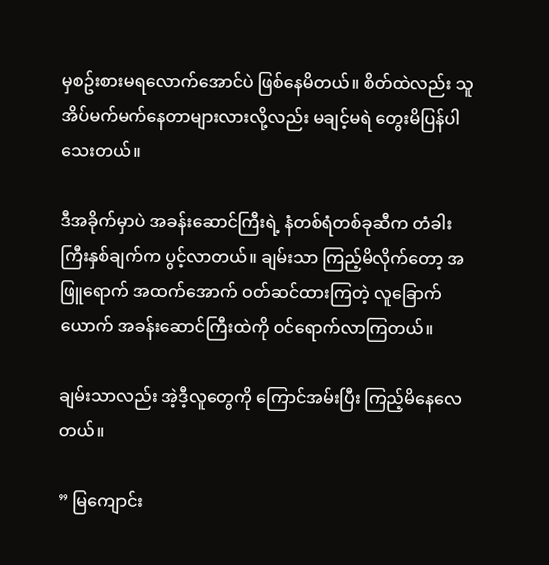မှစဥ်းစားမရလောက်အောင်ပဲ ဖြစ်နေမိတယ်။ စိတ်ထဲလည်း သူ အိပ်မက်မက်နေတာများလားလို့လည်း မချင့်မရဲ တွေးမိပြန်ပါသေးတယ်။

ဒီအခိုက်မှာပဲ အခန်းဆောင်ကြီးရဲ့ နံတစ်ရံတစ်ခုဆီက တံခါးကြီးနှစ်ချက်က ပွင့်လာတယ်။ ချမ်းသာ ကြည့်မိလိုက်တော့ အဖြူရောက် အထက်အောက် ဝတ်ဆင်ထားကြတဲ့ လူခြောက်ယောက် အခန်းဆောင်ကြီးထဲကို ဝင်ရောက်လာကြတယ်။

ချမ်းသာလည်း အဲ့ဒီ့လူတွေကို ကြောင်အမ်းပြီး ကြည့်မိနေလေတယ်။

” မြကျောင်း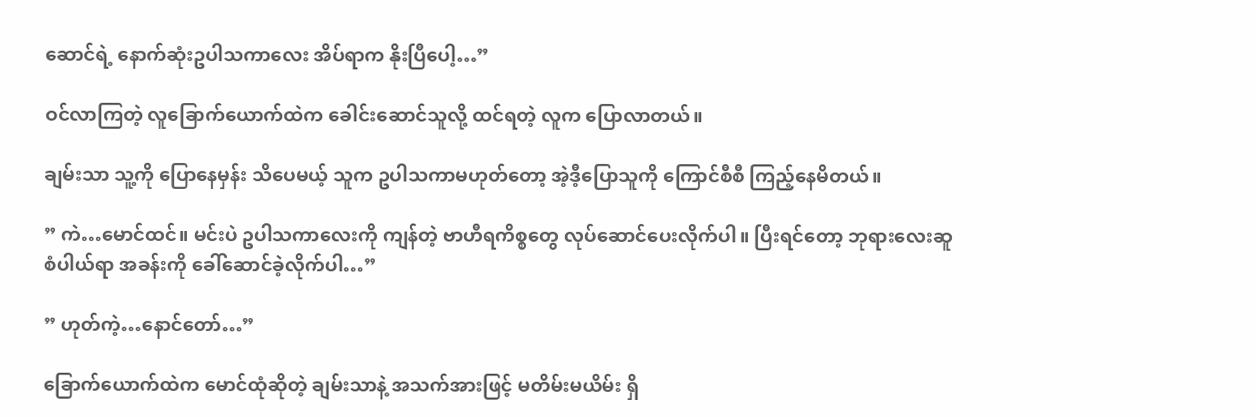ဆောင်ရဲ့ နောက်ဆုံးဥပါသကာလေး အိပ်ရာက နိုးပြီပေါ့…”

ဝင်လာကြတဲ့ လူခြောက်ယောက်ထဲက ခေါင်းဆောင်သူလို့ ထင်ရတဲ့ လူက ပြောလာတယ်။

ချမ်းသာ သူ့ကို ပြောနေမှန်း သိပေမယ့် သူက ဥပါသကာမဟုတ်တော့ အဲ့ဒီ့ပြောသူကို ကြောင်စီစီ ကြည့်နေမိတယ်။

” ကဲ…မောင်ထင်။ မင်းပဲ ဥပါသကာလေးကို ကျန်တဲ့ ဗာဟီရကိစ္စတွေ လုပ်ဆောင်ပေးလိုက်ပါ။ ပြီးရင်တော့ ဘုရားလေးဆူစံပါယ်ရာ အခန်းကို ခေါ်ဆောင်ခဲ့လိုက်ပါ…”

” ဟုတ်ကဲ့…နောင်တော်…”

ခြောက်ယောက်ထဲက မောင်ထုံဆိုတဲ့ ချမ်းသာနဲ့ အသက်အားဖြင့် မတိမ်းမယိမ်း ရှိ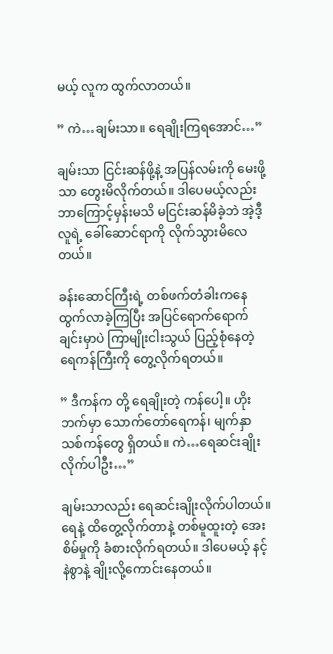မယ့် လူက ထွက်လာတယ်။

” ကဲ…ချမ်းသာ။ ရေချိုးကြရအောင်…”

ချမ်းသာ ငြင်းဆန်ဖို့နဲ့ အပြန်လမ်းကို မေးဖို့သာ တွေးမိလိုက်တယ်။ ဒါပေမယ့်လည်း ဘာကြောင့်မှန်းမသိ မငြင်းဆန်မိခဲ့ဘဲ အဲ့ဒီ့လူရဲ့ ခေါ်ဆောင်ရာကို လိုက်သွားမိလေတယ်။

ခန်းဆောင်ကြီးရဲ့ တစ်ဖက်တံခါးကနေ ထွက်လာခဲ့ကြပြီး အပြင်ရောက်ရောက်ချင်းမှာပဲ ကြာမျိုးငါးသွယ် ပြည့်စုံနေတဲ့ ရေကန်ကြီးကို တွေ့လိုက်ရတယ်။

” ဒီကန်က တို့ ရေချိုးတဲ့ ကန်ပေါ့။ ဟိုးဘက်မှာ သောက်တော်ရေကန်၊ မျက်နှာသစ်ကန်တွေ ရှိတယ်။ ကဲ…ရေဆင်းချိုးလိုက်ပါဦး…”

ချမ်းသာလည်း ရေဆင်းချိုးလိုက်ပါတယ်။ ရေနဲ့ ထိတွေ့လိုက်တာနဲ့ တစ်မူထူးတဲ့ အေးစိမ်မှုကို ခံစားလိုက်ရတယ်။ ဒါပေမယ့် နင့်နဲစွာနဲ့ ချိုးလို့ကောင်းနေတယ်။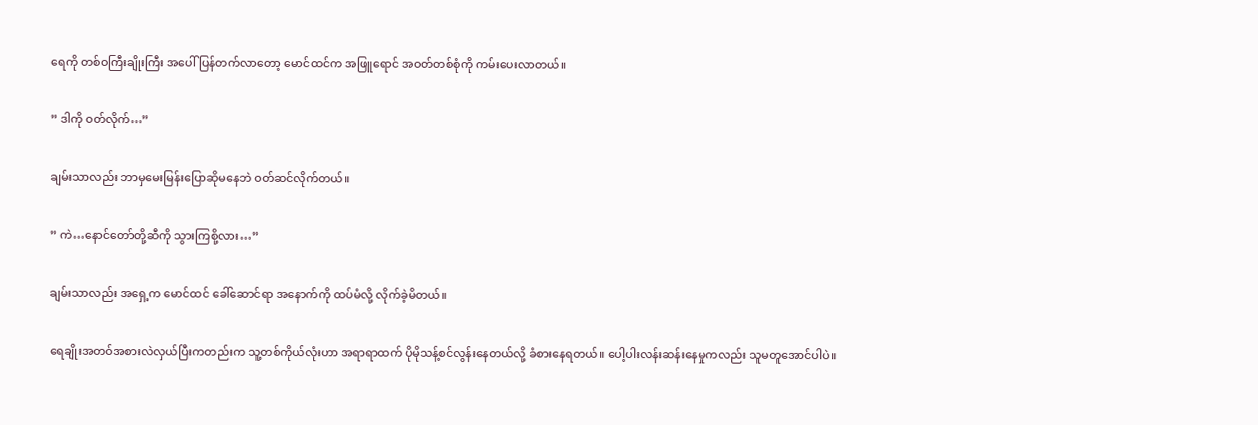ရေကို တစ်ဝကြီးချိုးကြီး အပေါ်ပြန်တက်လာတော့ မောင်ထင်က အဖြူရောင် အဝတ်တစ်စုံကို ကမ်းပေးလာတယ်။

” ဒါကို ဝတ်လိုက်…”

ချမ်းသာလည်း ဘာမှမေးမြန်းပြောဆိုမနေဘဲ ဝတ်ဆင်လိုက်တယ်။

” ကဲ…နောင်တော်တို့ဆီကို သွားကြစို့လား…”

ချမ်းသာလည်း အရှေ့က မောင်ထင် ခေါ်ဆောင်ရာ အနောက်ကို ထပ်မံလို့ လိုက်ခဲ့မိတယ်။

ရေချိုးအတဝ်အစားလဲလှယ်ပြီးကတည်းက သူ့တစ်ကိုယ်လုံးဟာ အရာရာထက် ပိုမိုသန့်စင်လွန်းနေတယ်လို့ ခံစားနေရတယ်။ ပေါ့ပါးလန်းဆန်းနေမှုကလည်း သူမတူအောင်ပါပဲ။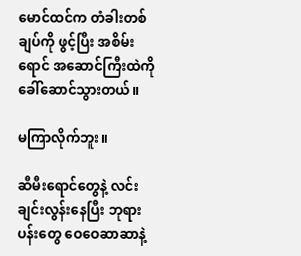မောင်ထင်က တံခါးတစ်ချပ်ကို ဖွင့်ပြီး အစိမ်းရောင် အဆောင်ကြီးထဲကို ခေါ်ဆောင်သွားတယ်။

မကြာလိုက်ဘူး။

ဆီမီးရောင်တွေနဲ့ လင်းချင်းလွန်းနေပြီး ဘုရားပန်းတွေ ဝေဝေဆာဆာနဲ့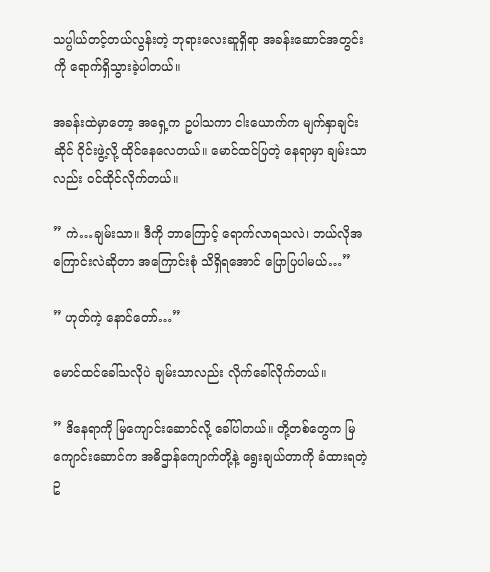သပ္ပါယ်တင့်တယ်လွန်းတဲ့ ဘုရားလေးဆူရှိရာ အခန်းဆောင်အတွင်းကို ရောက်ရှိသွားခဲ့ပါတယ်။

အခန်းထဲမှာတော့ အရှေ့က ဥပါသကာ ငါးယောက်က မျက်နှာချင်းဆိုင် ဝိုင်းဖွဲ့လို့ ထိုင်နေလေတယ်။ မောင်ထင်ပြတဲ့ နေရာမှာ ချမ်းသာလည်း ဝင်ထိုင်လိုက်တယ်။

” ကဲ…ချမ်းသာ။ ဒီကို ဘာကြောင့် ရောက်လာရသလဲ၊ ဘယ်လိုအကြောင်းလဲဆိုတာ အကြောင်းစုံ သိရှိရအောင် ပြောပြပါမယ်…”

” ဟုတ်ကဲ့ နောင်တော်…”

မောင်ထင်ခေါ်သလိုပဲ ချမ်းသာလည်း လိုက်ခေါ်လိုက်တယ်။

” ဒိနေရာကို မြကျောင်းဆောင်လို့ ခေါ်ပါတယ်။ တို့တစ်တွေက မြကျောင်းဆောင်က အဓိဌာန်ကျောက်တို့နဲ့ ရွေးချယ်တာကို ခံထားရတဲ့ ဥ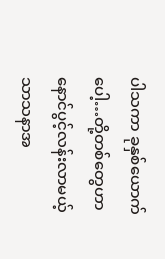ပါသကာ ခုနှစ်ယောက်ပေါ့…တို့တစ်တွေဟာ နောင်ပွင့်လန်းလာမယ့် သာသနာအ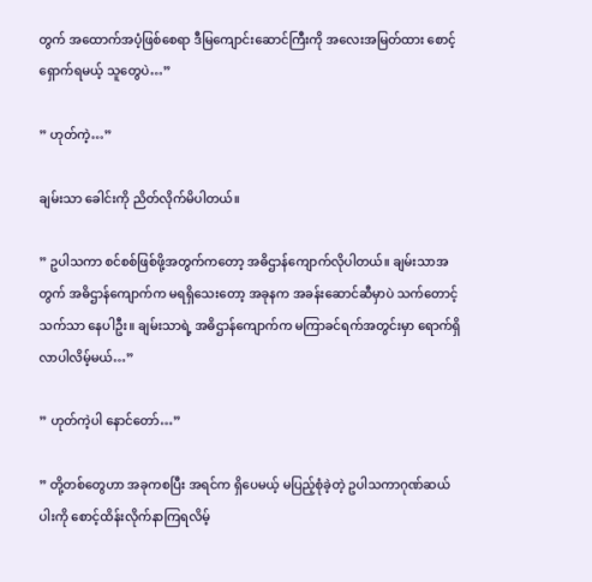တွက် အထောက်အပံ့ဖြစ်စေရာ ဒီမြကျောင်းဆောင်ကြီးကို အလေးအမြတ်ထား စောင့်ရှောက်ရမယ့် သူတွေပဲ…”

” ဟုတ်ကဲ့…”

ချမ်းသာ ခေါင်းကို ညိတ်လိုက်မိပါတယ်။

” ဥပါသကာ စင်စစ်ဖြစ်ဖို့အတွက်ကတော့ အဓိဌာန်ကျောက်လိုပါတယ်။ ချမ်းသာအတွက် အဓိဌာန်ကျောက်က မရရှိသေးတော့ အခုနက အခန်းဆောင်ဆီမှာပဲ သက်တောင့်သက်သာ နေပါဦး။ ချမ်းသာရဲ့ အဓိဌာန်ကျောက်က မကြာခင်ရက်အတွင်းမှာ ရောက်ရှိလာပါလိမ့်မယ်…”

” ဟုတ်ကဲ့ပါ နောင်တော်…”

” တို့တစ်တွေဟာ အခုကစပြီး အရင်က ရှိပေမယ့် မပြည့်စုံခဲ့တဲ့ ဥပါသကာဂုဏ်ဆယ်ပါးကို စောင့်ထိန်းလိုက်နာကြရလိမ့်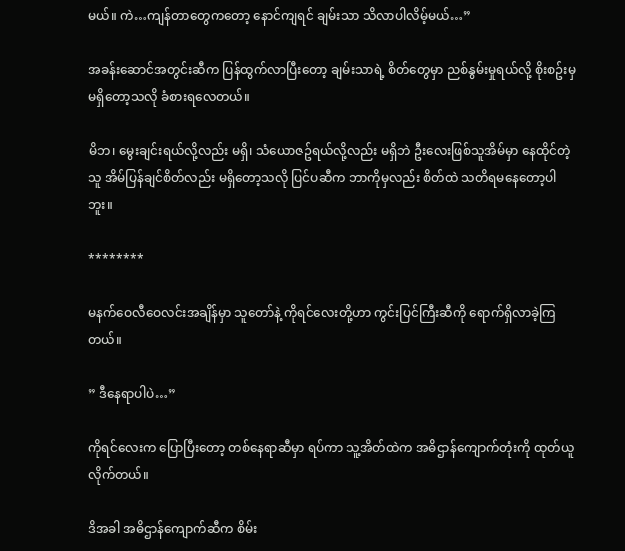မယ်။ ကဲ…ကျန်တာတွေကတော့ နောင်ကျရင် ချမ်းသာ သိလာပါလိမ့်မယ်…”

အခန်းဆောင်အတွင်းဆီက ပြန်ထွက်လာပြီးတော့ ချမ်းသာရဲ့ စိတ်တွေမှာ ညစ်နွမ်းမှုရယ်လို့ စိုးစဥ်းမှ မရှိတော့သလို ခံစားရလေတယ်။

မိဘ၊ မွေးချင်းရယ်လို့လည်း မရှိ၊ သံယောဇဥ်ရယ်လို့လည်း မရှိဘဲ ဦးလေးဖြစ်သူအိမ်မှာ နေထိုင်တဲ့သူ အိမ်ပြန်ချင်စိတ်လည်း မရှိတော့သလို ပြင်ပဆီက ဘာကိုမှလည်း စိတ်ထဲ သတိရမနေတော့ပါဘူး။

********

မနက်ဝေလီဝေလင်းအချိန်မှာ သူတော်နဲ့ ကိုရင်လေးတို့ဟာ ကွင်းပြင်ကြီးဆီကို ရောက်ရှိလာခဲ့ကြတယ်။

” ဒီနေရာပါပဲ…”

ကိုရင်လေးက ပြောပြီးတော့ တစ်နေရာဆီမှာ ရပ်ကာ သူ့အိတ်ထဲက အဓိဌာန်ကျောက်တုံးကို ထုတ်ယူလိုက်တယ်။

ဒိအခါ အဓိဌာန်ကျောက်ဆီက စိမ်း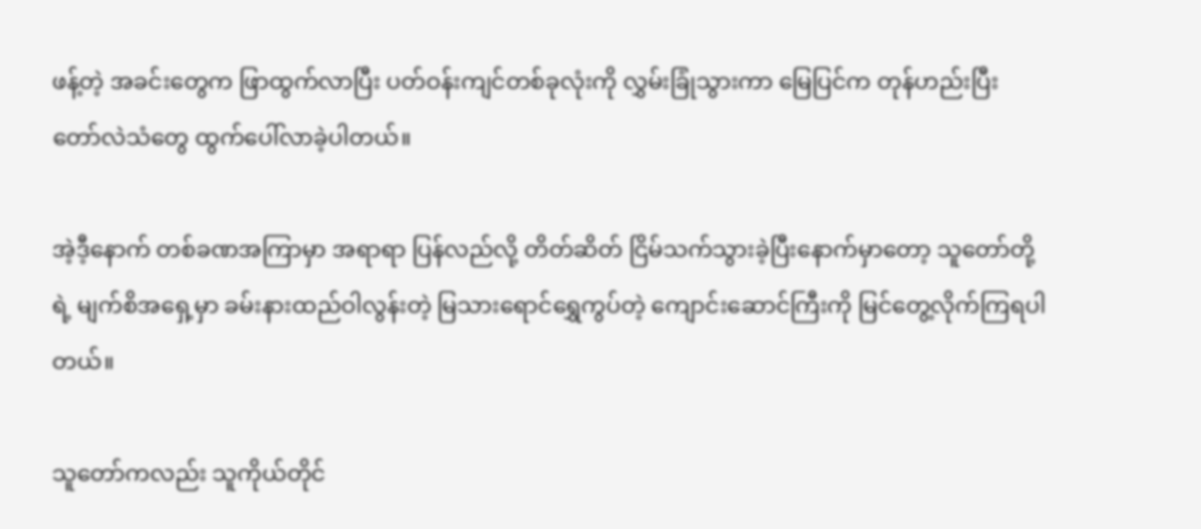ဖန့်တဲ့ အခင်းတွေက ဖြာထွက်လာပြီး ပတ်ဝန်းကျင်တစ်ခုလုံးကို လွှမ်းခြုံသွားကာ မြေပြင်က တုန်ဟည်းပြီး တော်လဲသံတွေ ထွက်ပေါ်လာခဲ့ပါတယ်။

အဲ့ဒီ့နောက် တစ်ခဏအကြာမှာ အရာရာ ပြန်လည်လို့ တိတ်ဆိတ် ငြိမ်သက်သွားခဲ့ပြီးနောက်မှာတော့ သူတော်တို့ရဲ့ မျက်စိအရှေ့မှာ ခမ်းနားထည်ဝါလွန်းတဲ့ မြသားရောင်ရွှေကွပ်တဲ့ ကျောင်းဆောင်ကြီးကို မြင်တွေ့လိုက်ကြရပါတယ်။

သူတော်ကလည်း သူကိုယ်တိုင်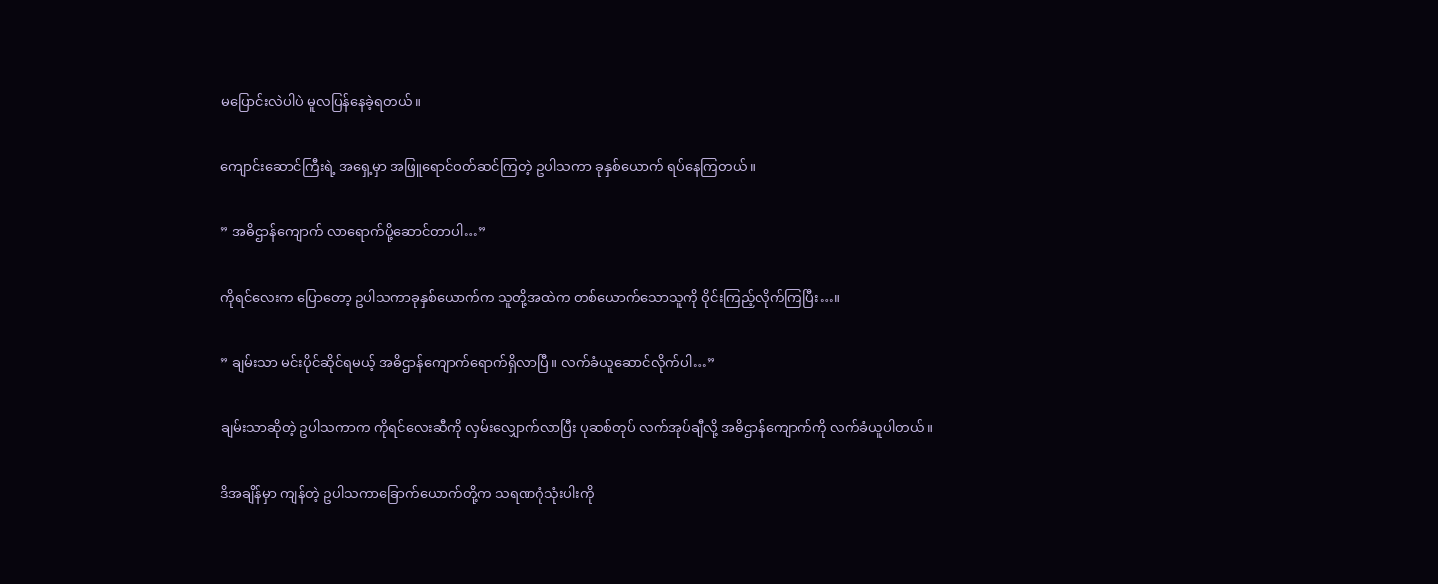မပြောင်းလဲပါပဲ မူလပြန်နေခဲ့ရတယ်။

ကျောင်းဆောင်ကြီးရဲ့ အရှေ့မှာ အဖြူရောင်ဝတ်ဆင်ကြတဲ့ ဥပါသကာ ခုနှစ်ယောက် ရပ်နေကြတယ်။

” အဓိဌာန်ကျောက် လာရောက်ပို့ဆောင်တာပါ…”

ကိုရင်လေးက ပြောတော့ ဥပါသကာခုနှစ်ယောက်က သူတို့အထဲက တစ်ယောက်သောသူကို ဝိုင်းကြည့်လိုက်ကြပြီး…။

” ချမ်းသာ မင်းပိုင်ဆိုင်ရမယ့် အဓိဌာန်ကျောက်ရောက်ရှိလာပြီ။ လက်ခံယူဆောင်လိုက်ပါ…”

ချမ်းသာဆိုတဲ့ ဥပါသကာက ကိုရင်လေးဆီကို လှမ်းလျှောက်လာပြီး ပုဆစ်တုပ် လက်အုပ်ချီလို့ အဓိဌာန်ကျောက်ကို လက်ခံယူပါတယ်။

ဒိအချိန်မှာ ကျန်တဲ့ ဥပါသကာခြောက်ယောက်တို့က သရဏဂုံသုံးပါးကို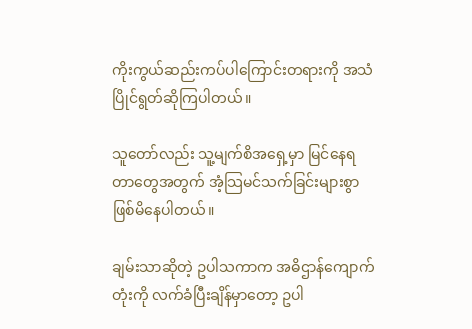ကိုးကွယ်ဆည်းကပ်ပါကြောင်းတရားကို အသံပြိုင်ရွတ်ဆိုကြပါတယ်။

သူတော်လည်း သူ့မျက်စိအရှေ့မှာ မြင်နေရတာတွေအတွက် အံ့သြမင်သက်ခြင်းများစွာ ဖြစ်မိနေပါတယ်။

ချမ်းသာဆိုတဲ့ ဥပါသကာက အဓိဌာန်ကျောက်တုံးကို လက်ခံပြီးချိန်မှာတော့ ဥပါ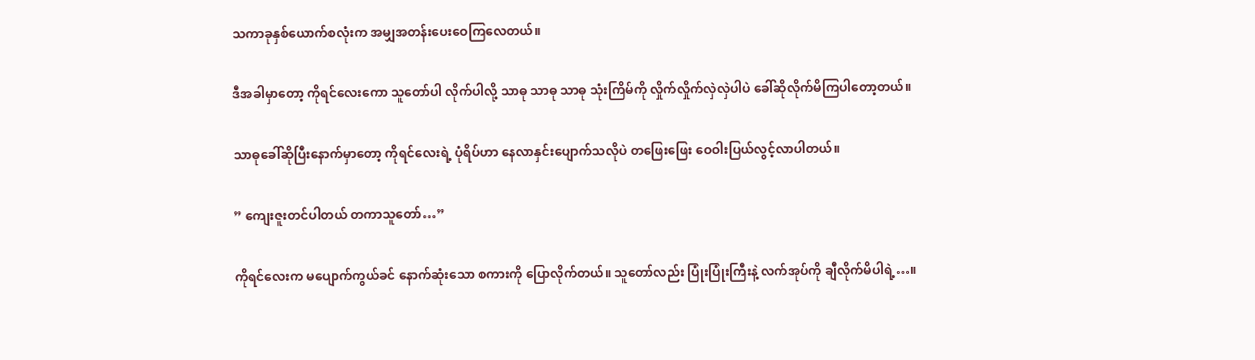သကာခုနှစ်ယောက်စလုံးက အမျှအတန်းပေးဝေကြလေတယ်။

ဒီအခါမှာတော့ ကိုရင်လေးကော သူတော်ပါ လိုက်ပါလို့ သာဓု သာဓု သာဓု သုံးကြိမ်ကို လှိုက်လှိုက်လှဲလှဲပါပဲ ခေါ်ဆိုလိုက်မိကြပါတော့တယ်။

သာဓုခေါ်ဆိုပြီးနောက်မှာတော့ ကိုရင်လေးရဲ့ ပုံရိပ်ဟာ နေလာနှင်းပျောက်သလိုပဲ တဖြေးဖြေး ဝေဝါးပြယ်လွင့်လာပါတယ်။

” ကျေးဇူးတင်ပါတယ် တကာသူတော်…”

ကိုရင်လေးက မပျောက်ကွယ်ခင် နောက်ဆုံးသော စကားကို ပြောလိုက်တယ်။ သူတော်လည်း ပြုံးပြုံးကြီးနဲ့ လက်အုပ်ကို ချီလိုက်မိပါရဲ့…။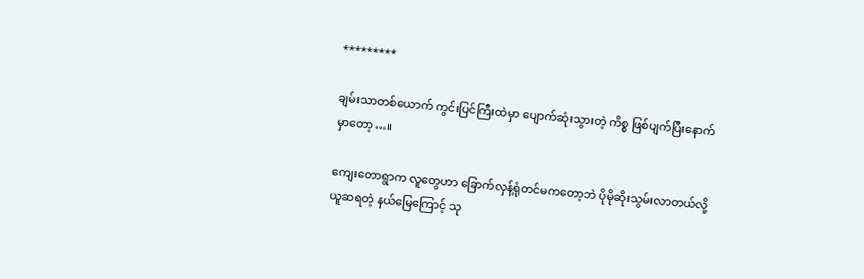*********

ချမ်းသာတစ်ယောက် ကွင်းပြင်ကြီးထဲမှာ ပျောက်ဆုံးသွားတဲ့ ကိစ္စ ဖြစ်ပျက်ပြီးနောက်မှာတော့…။

ကျေးတောရွာက လူတွေဟာ ခြောက်လှန့်ရုံတင်မကတော့ဘဲ ပိုမိုဆိုးသွမ်းလာတယ်လို့ ယူဆရတဲ့ နယ်မြေကြောင့် သု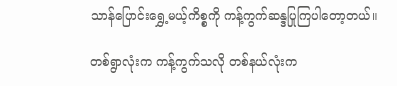သာန်ပြောင်းရွှေ့မယ့်ကိစ္စကို ကန့်ကွက်ဆန္ဒပြုကြပါတော့တယ်။

တစ်ရွာလုံးက ကန့်ကွက်သလို တစ်နယ်လုံးက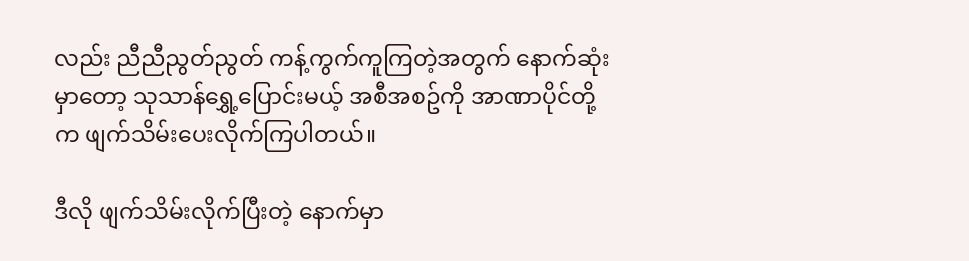လည်း ညီညီညွတ်ညွတ် ကန့်ကွက်ကူကြတဲ့အတွက် နောက်ဆုံးမှာတော့ သုသာန်ရွှေ့ပြောင်းမယ့် အစီအစဥ်ကို အာဏာပိုင်တို့က ဖျက်သိမ်းပေးလိုက်ကြပါတယ်။

ဒီလို ဖျက်သိမ်းလိုက်ပြီးတဲ့ နောက်မှာ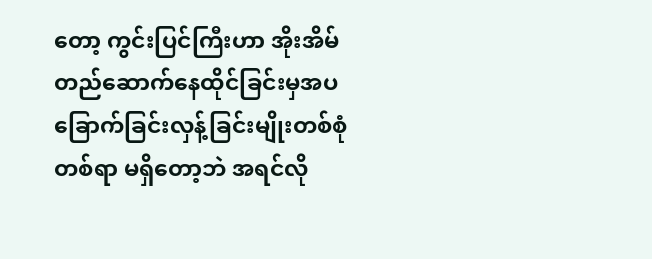တော့ ကွင်းပြင်ကြီးဟာ အိုးအိမ်တည်ဆောက်နေထိုင်ခြင်းမှအပ ခြောက်ခြင်းလှန့်ခြင်းမျိုးတစ်စုံတစ်ရာ မရှိတော့ဘဲ အရင်လို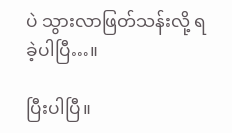ပဲ သွားလာဖြတ်သန်းလို့ ရခဲ့ပါပြီ…။

ပြီးပါပြီ။